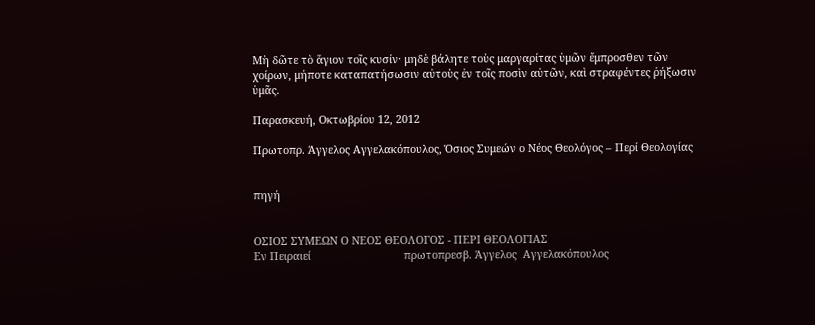Μὴ δῶτε τὸ ἅγιον τοῖς κυσίν· μηδὲ βάλητε τοὺς μαργαρίτας ὑμῶν ἔμπροσθεν τῶν χοίρων, μήποτε καταπατήσωσιν αὐτοὺς ἐν τοῖς ποσὶν αὐτῶν, καὶ στραφέντες ῥήξωσιν ὑμᾶς.

Παρασκευή, Οκτωβρίου 12, 2012

Πρωτοπρ. Άγγελος Αγγελακόπουλος, Όσιος Συμεών ο Νέος Θεολόγος – Περί Θεολογίας


πηγή


ΟΣΙΟΣ ΣΥΜΕΩΝ Ο ΝΕΟΣ ΘΕΟΛΟΓΟΣ - ΠΕΡΙ ΘΕΟΛΟΓΙΑΣ
Εν Πειραιεί                               πρωτοπρεσβ. Άγγελος  Αγγελακόπουλος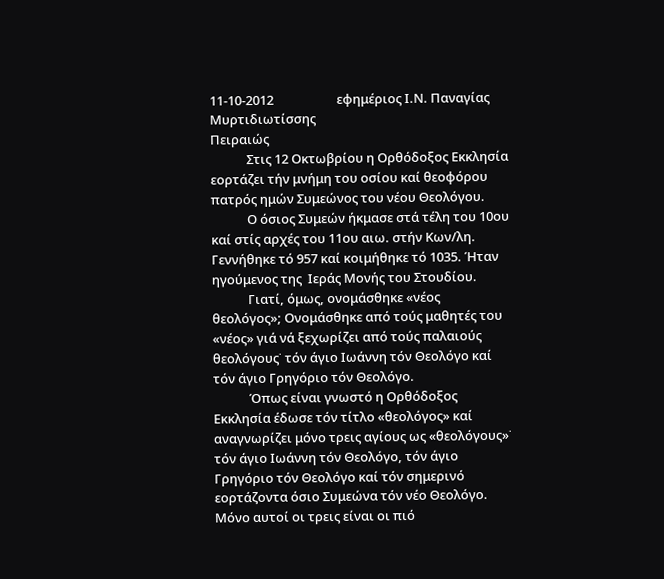11-10-2012                     εφημέριος Ι.Ν. Παναγίας Μυρτιδιωτίσσης                                             Πειραιώς
            Στις 12 Οκτωβρίου η Ορθόδοξος Εκκλησία εορτάζει τήν μνήμη του οσίου καί θεοφόρου πατρός ημών Συμεώνος του νέου Θεολόγου.
            Ο όσιος Συμεών ήκμασε στά τέλη του 10ου καί στίς αρχές του 11ου αιω. στήν Κων/λη. Γεννήθηκε τό 957 καί κοιμήθηκε τό 1035. Ήταν ηγούμενος της  Ιεράς Μονής του Στουδίου.
            Γιατί, όμως, ονομάσθηκε «νέος θεολόγος»; Ονομάσθηκε από τούς μαθητές του «νέος» γιά νά ξεχωρίζει από τούς παλαιούς θεολόγους˙ τόν άγιο Ιωάννη τόν Θεολόγο καί τόν άγιο Γρηγόριο τόν Θεολόγο.
            Όπως είναι γνωστό η Ορθόδοξος Εκκλησία έδωσε τόν τίτλο «θεολόγος» καί αναγνωρίζει μόνο τρεις αγίους ως «θεολόγους»˙ τόν άγιο Ιωάννη τόν Θεολόγο, τόν άγιο Γρηγόριο τόν Θεολόγο καί τόν σημερινό εορτάζοντα όσιο Συμεώνα τόν νέο Θεολόγο. Μόνο αυτοί οι τρεις είναι οι πιό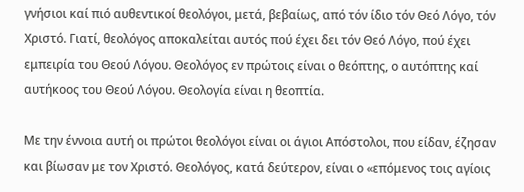γνήσιοι καί πιό αυθεντικοί θεολόγοι, μετά, βεβαίως, από τόν ίδιο τόν Θεό Λόγο, τόν Χριστό. Γιατί, θεολόγος αποκαλείται αυτός πού έχει δει τόν Θεό Λόγο, πού έχει εμπειρία του Θεού Λόγου. Θεολόγος εν πρώτοις είναι ο θεόπτης, ο αυτόπτης καί αυτήκοος του Θεού Λόγου. Θεολογία είναι η θεοπτία.

Με την έννοια αυτή οι πρώτοι θεολόγοι είναι οι άγιοι Απόστολοι, που είδαν, έζησαν και βίωσαν με τον Χριστό. Θεολόγος, κατά δεύτερον, είναι ο «επόμενος τοις αγίοις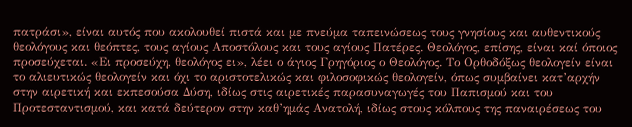πατράσι», είναι αυτός που ακολουθεί πιστά και με πνεύμα ταπεινώσεως τους γνησίους και αυθεντικούς θεολόγους και θεόπτες, τους αγίους Αποστόλους και τους αγίους Πατέρες. Θεολόγος, επίσης, είναι καί όποιος προσεύχεται. «Ει προσεύχη, θεολόγος ει», λέει ο άγιος Γρηγόριος ο Θεολόγος. Το Ορθοδόξως θεολογείν είναι το αλιευτικώς θεολογείν και όχι το αριστοτελικώς και φιλοσοφικώς θεολογείν, όπως συμβαίνει κατ’αρχήν στην αιρετική και εκπεσούσα Δύση, ιδίως στις αιρετικές παρασυναγωγές του Παπισμού και του Προτεσταντισμού, και κατά δεύτερον στην καθ’ημάς Ανατολή, ιδίως στους κόλπους της παναιρέσεως του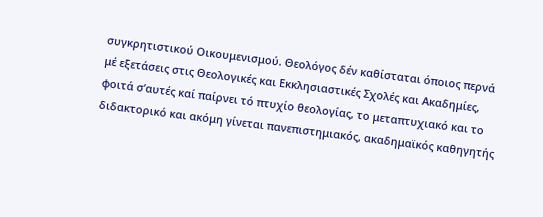συγκρητιστικού Οικουμενισμού. Θεολόγος δέν καθίσταται όποιος περνά μέ εξετάσεις στις Θεολογικές και Εκκλησιαστικές Σχολές και Ακαδημίες, φοιτά σ’αυτές καί παίρνει τό πτυχίο θεολογίας, το μεταπτυχιακό και το διδακτορικό και ακόμη γίνεται πανεπιστημιακός, ακαδημαϊκός καθηγητής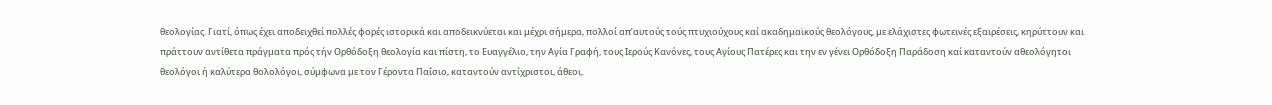θεολογίας. Γιατί, όπως έχει αποδειχθεί πολλές φορές ιστορικά και αποδεικνύεται και μέχρι σήμερα, πολλοί απ’αυτούς τούς πτυχιούχους καί ακαδημαϊκούς θεολόγους, με ελάχιστες φωτεινές εξαιρέσεις, κηρύττουν και πράττουν αντίθετα πράγματα πρός τήν Ορθόδοξη θεολογία και πίστη, το Ευαγγέλιο, την Αγία Γραφή, τους Ιερούς Κανόνες, τους Αγίους Πατέρες και την εν γένει Ορθόδοξη Παράδοση καί καταντούν αθεολόγητοι θεολόγοι ή καλύτερα θολολόγοι, σύμφωνα με τον Γέροντα Παΐσιο, καταντούν αντίχριστοι, άθεοι,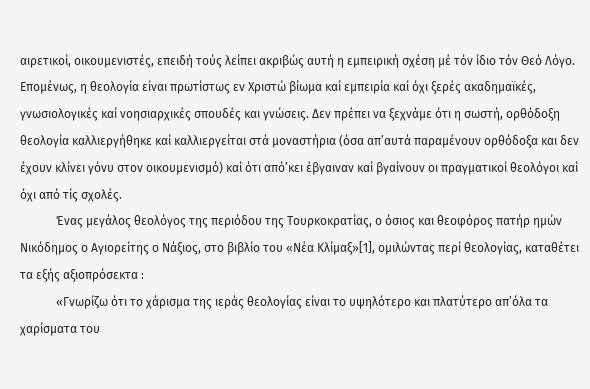αιρετικοί, οικουμενιστές, επειδή τούς λείπει ακριβώς αυτή η εμπειρική σχέση μέ τόν ίδιο τόν Θεό Λόγο. Επομένως, η θεολογία είναι πρωτίστως εν Χριστώ βίωμα καί εμπειρία καί όχι ξερές ακαδημαϊκές, γνωσιολογικές καί νοησιαρχικές σπουδές και γνώσεις. Δεν πρέπει να ξεχνάμε ότι η σωστή, ορθόδοξη θεολογία καλλιεργήθηκε καί καλλιεργείται στά μοναστήρια (όσα απ’αυτά παραμένουν ορθόδοξα και δεν έχουν κλίνει γόνυ στον οικουμενισμό) καί ότι από’κει έβγαιναν καί βγαίνουν οι πραγματικοί θεολόγοι καί όχι από τίς σχολές.
            Ένας μεγάλος θεολόγος της περιόδου της Τουρκοκρατίας, ο όσιος και θεοφόρος πατήρ ημών Νικόδημος ο Αγιορείτης ο Νάξιος, στο βιβλίο του «Νέα Κλίμαξ»[1], ομιλώντας περί θεολογίας, καταθέτει τα εξής αξιοπρόσεκτα :
            «Γνωρίζω ότι το χάρισμα της ιεράς θεολογίας είναι το υψηλότερο και πλατύτερο απ’όλα τα χαρίσματα του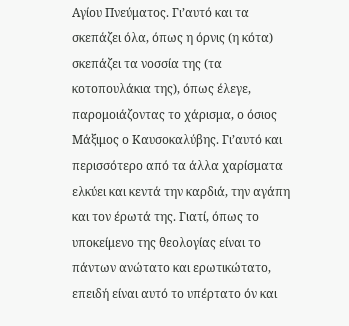Αγίου Πνεύματος. Γι’αυτό και τα σκεπάζει όλα, όπως η όρνις (η κότα) σκεπάζει τα νοσσία της (τα κοτοπουλάκια της), όπως έλεγε, παρομοιάζοντας το χάρισμα, ο όσιος Μάξιμος ο Καυσοκαλύβης. Γι’αυτό και περισσότερο από τα άλλα χαρίσματα ελκύει και κεντά την καρδιά, την αγάπη και τον έρωτά της. Γιατί, όπως το υποκείμενο της θεολογίας είναι το πάντων ανώτατο και ερωτικώτατο, επειδή είναι αυτό το υπέρτατο όν και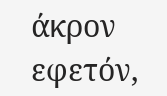άκρον εφετόν,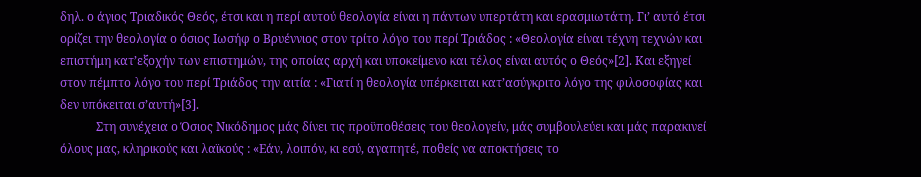δηλ. ο άγιος Τριαδικός Θεός, έτσι και η περί αυτού θεολογία είναι η πάντων υπερτάτη και ερασμιωτάτη. Γι’ αυτό έτσι ορίζει την θεολογία ο όσιος Ιωσήφ ο Βρυέννιος στον τρίτο λόγο του περί Τριάδος : «Θεολογία είναι τέχνη τεχνών και επιστήμη κατ’εξοχήν των επιστημών, της οποίας αρχή και υποκείμενο και τέλος είναι αυτός ο Θεός»[2]. Και εξηγεί στον πέμπτο λόγο του περί Τριάδος την αιτία : «Γιατί η θεολογία υπέρκειται κατ’ασύγκριτο λόγο της φιλοσοφίας και δεν υπόκειται σ’αυτή»[3].
            Στη συνέχεια ο Όσιος Νικόδημος μάς δίνει τις προϋποθέσεις του θεολογείν, μάς συμβουλεύει και μάς παρακινεί όλους μας, κληρικούς και λαϊκούς : «Εάν, λοιπόν, κι εσύ, αγαπητέ, ποθείς να αποκτήσεις το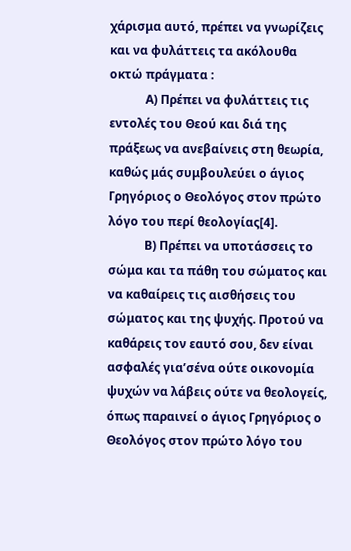χάρισμα αυτό, πρέπει να γνωρίζεις και να φυλάττεις τα ακόλουθα οκτώ πράγματα :
            Α) Πρέπει να φυλάττεις τις εντολές του Θεού και διά της πράξεως να ανεβαίνεις στη θεωρία, καθώς μάς συμβουλεύει ο άγιος Γρηγόριος ο Θεολόγος στον πρώτο λόγο του περί θεολογίας[4].
            Β) Πρέπει να υποτάσσεις το σώμα και τα πάθη του σώματος και να καθαίρεις τις αισθήσεις του σώματος και της ψυχής. Προτού να καθάρεις τον εαυτό σου, δεν είναι ασφαλές για’σένα ούτε οικονομία ψυχών να λάβεις ούτε να θεολογείς, όπως παραινεί ο άγιος Γρηγόριος ο Θεολόγος στον πρώτο λόγο του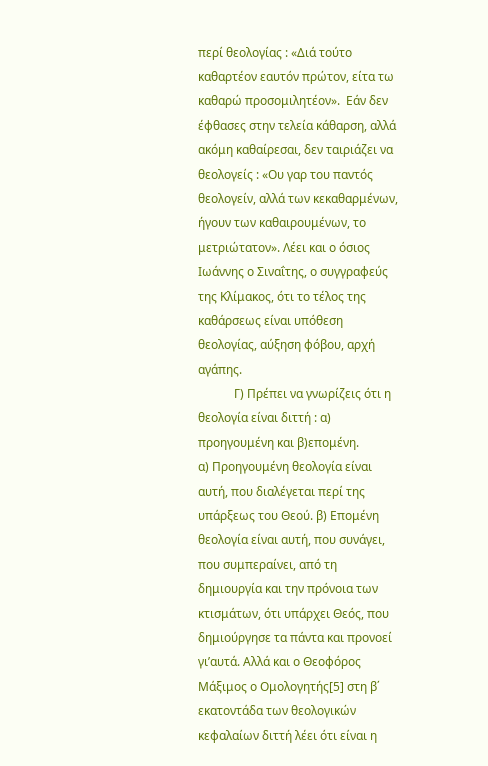περί θεολογίας : «Διά τούτο καθαρτέον εαυτόν πρώτον, είτα τω καθαρώ προσομιλητέον».  Εάν δεν έφθασες στην τελεία κάθαρση, αλλά ακόμη καθαίρεσαι, δεν ταιριάζει να θεολογείς : «Ου γαρ του παντός θεολογείν, αλλά των κεκαθαρμένων, ήγουν των καθαιρουμένων, το μετριώτατον». Λέει και ο όσιος Ιωάννης ο Σιναΐτης, ο συγγραφεύς της Κλίμακος, ότι το τέλος της καθάρσεως είναι υπόθεση θεολογίας, αύξηση φόβου, αρχή αγάπης.
            Γ) Πρέπει να γνωρίζεις ότι η θεολογία είναι διττή : α) προηγουμένη και β)επομένη.                            α) Προηγουμένη θεολογία είναι αυτή, που διαλέγεται περί της υπάρξεως του Θεού. β) Επομένη θεολογία είναι αυτή, που συνάγει, που συμπεραίνει, από τη δημιουργία και την πρόνοια των κτισμάτων, ότι υπάρχει Θεός, που δημιούργησε τα πάντα και προνοεί γι’αυτά. Αλλά και ο Θεοφόρος Μάξιμος ο Ομολογητής[5] στη β΄ εκατοντάδα των θεολογικών κεφαλαίων διττή λέει ότι είναι η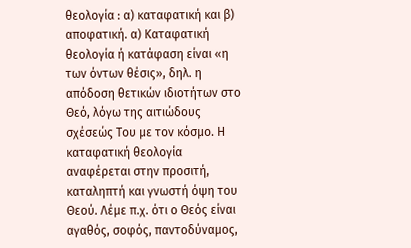θεολογία : α) καταφατική και β) αποφατική. α) Καταφατική θεολογία ή κατάφαση είναι «η των όντων θέσις», δηλ. η απόδοση θετικών ιδιοτήτων στο Θεό, λόγω της αιτιώδους σχέσεώς Του με τον κόσμο. Η καταφατική θεολογία αναφέρεται στην προσιτή, καταληπτή και γνωστή όψη του Θεού. Λέμε π.χ. ότι ο Θεός είναι αγαθός, σοφός, παντοδύναμος,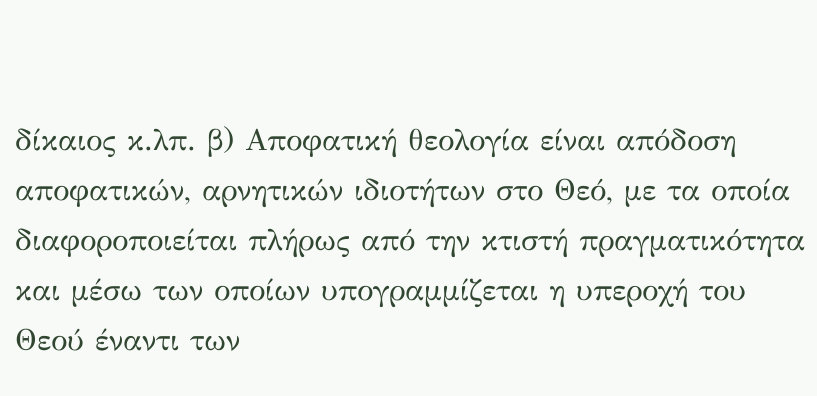δίκαιος κ.λπ. β) Αποφατική θεολογία είναι απόδοση αποφατικών, αρνητικών ιδιοτήτων στο Θεό, με τα οποία διαφοροποιείται πλήρως από την κτιστή πραγματικότητα και μέσω των οποίων υπογραμμίζεται η υπεροχή του Θεού έναντι των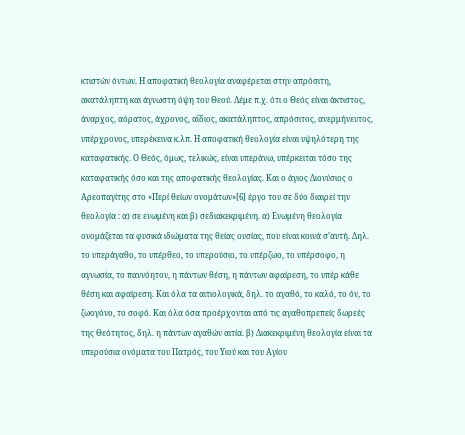κτιστών όντων. Η αποφατική θεολογία αναφέρεται στην απρόσιτη, ακατάληπτη και άγνωστη όψη του Θεού. Λέμε π.χ. ότι ο Θεός είναι άκτιστος, άναρχος, αόρατος, άχρονος, αΐδιος, ακατάληπτος, απρόσιτος, ανερμήνευτος, υπέρχρονος, υπερέκεινα κ.λπ. Η αποφατική θεολογία είναι υψηλότερη της καταφατικής. Ο Θεός, όμως, τελικώς, είναι υπεράνω, υπέρκειται τόσο της καταφατικής όσο και της αποφατικής θεολογίας. Και ο άγιος Διονύσιος ο Αρεοπαγίτης στο «Περί θείων ονομάτων»[6] έργο του σε δύο διαιρεί την θεολογία : α) σε ενωμένη και β) σεδιακεκριμένη. α) Ενωμένη θεολογία ονομάζεται τα φυσικά ιδιώματα της θείας ουσίας, που είναι κοινά σ’αυτή. Δηλ. το υπεράγαθο, το υπέρθεο, το υπερούσιο, το υπέρζωο, το υπέρσοφο, η αγνωσία, το παννόητον, η πάντων θέση, η πάντων αφαίρεση, το υπέρ κάθε θέση και αφαίρεση. Και όλα τα αιτιολογικά, δηλ. το αγαθό, το καλό, το όν, το ζωογόνο, το σοφό. Και όλα όσα προέρχονται από τις αγαθοπρεπείς δωρεές της Θεότητος, δηλ. η πάντων αγαθών αιτία. β) Διακεκριμένη θεολογία είναι τα υπερούσια ονόματα του Πατρός, του Υιού και του Αγίου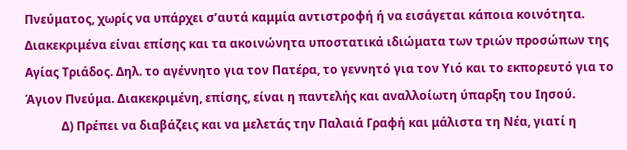Πνεύματος, χωρίς να υπάρχει σ’αυτά καμμία αντιστροφή ή να εισάγεται κάποια κοινότητα. Διακεκριμένα είναι επίσης και τα ακοινώνητα υποστατικά ιδιώματα των τριών προσώπων της Αγίας Τριάδος. Δηλ. το αγέννητο για τον Πατέρα, το γεννητό για τον Υιό και το εκπορευτό για το Άγιον Πνεύμα. Διακεκριμένη, επίσης, είναι η παντελής και αναλλοίωτη ύπαρξη του Ιησού.
            Δ) Πρέπει να διαβάζεις και να μελετάς την Παλαιά Γραφή και μάλιστα τη Νέα, γιατί η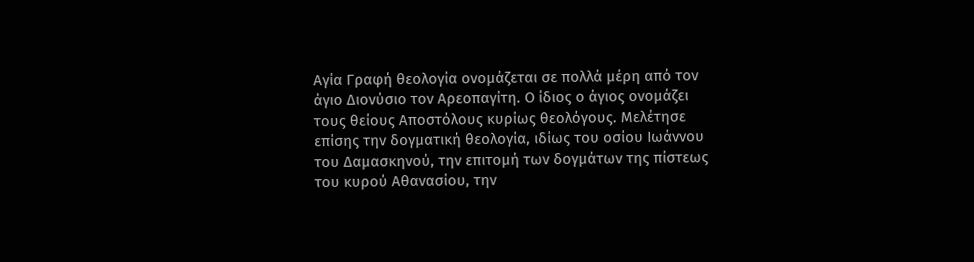Αγία Γραφή θεολογία ονομάζεται σε πολλά μέρη από τον άγιο Διονύσιο τον Αρεοπαγίτη. Ο ίδιος ο άγιος ονομάζει τους θείους Αποστόλους κυρίως θεολόγους. Μελέτησε επίσης την δογματική θεολογία, ιδίως του οσίου Ιωάννου του Δαμασκηνού, την επιτομή των δογμάτων της πίστεως του κυρού Αθανασίου, την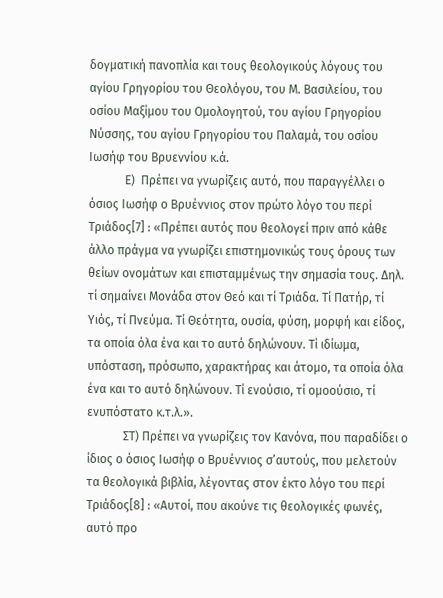δογματική πανοπλία και τους θεολογικούς λόγους του αγίου Γρηγορίου του Θεολόγου, του Μ. Βασιλείου, του οσίου Μαξίμου του Ομολογητού, του αγίου Γρηγορίου Νύσσης, του αγίου Γρηγορίου του Παλαμά, του οσίου Ιωσήφ του Βρυεννίου κ.ά.
            Ε)  Πρέπει να γνωρίζεις αυτό, που παραγγέλλει ο όσιος Ιωσήφ ο Βρυέννιος στον πρώτο λόγο του περί Τριάδος[7] : «Πρέπει αυτός που θεολογεί πριν από κάθε άλλο πράγμα να γνωρίζει επιστημονικώς τους όρους των θείων ονομάτων και επισταμμένως την σημασία τους. Δηλ. τί σημαίνει Μονάδα στον Θεό και τί Τριάδα. Τί Πατήρ, τί Υιός, τί Πνεύμα. Τί Θεότητα, ουσία, φύση, μορφή και είδος, τα οποία όλα ένα και το αυτό δηλώνουν. Τί ιδίωμα, υπόσταση, πρόσωπο, χαρακτήρας και άτομο, τα οποία όλα ένα και το αυτό δηλώνουν. Τί ενούσιο, τί ομοούσιο, τί ενυπόστατο κ.τ.λ.».
            ΣΤ) Πρέπει να γνωρίζεις τον Κανόνα, που παραδίδει ο ίδιος ο όσιος Ιωσήφ ο Βρυέννιος σ’αυτούς, που μελετούν τα θεολογικά βιβλία, λέγοντας στον έκτο λόγο του περί Τριάδος[8] : «Αυτοί, που ακούνε τις θεολογικές φωνές, αυτό προ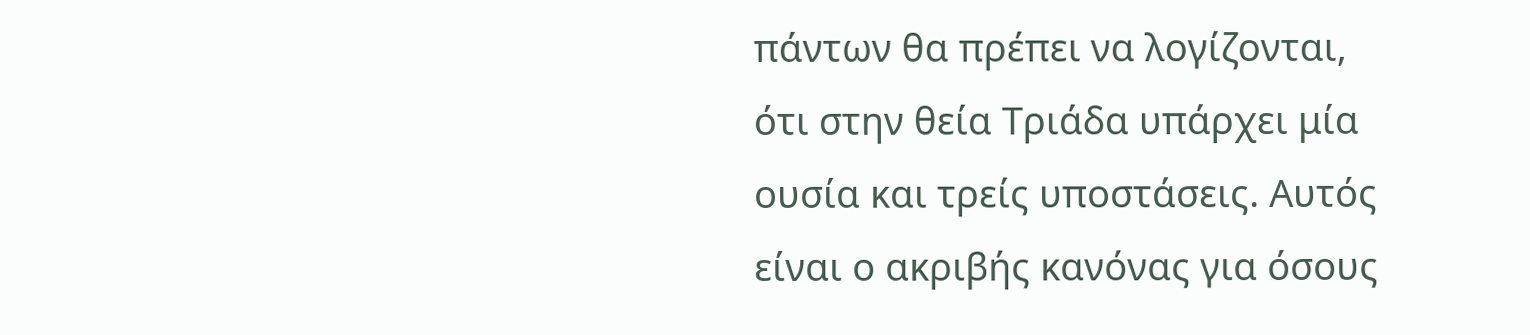πάντων θα πρέπει να λογίζονται, ότι στην θεία Τριάδα υπάρχει μία ουσία και τρείς υποστάσεις. Αυτός είναι ο ακριβής κανόνας για όσους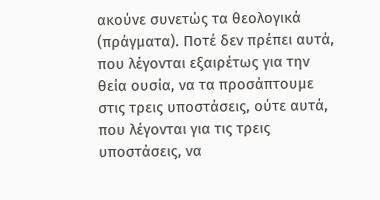ακούνε συνετώς τα θεολογικά (πράγματα). Ποτέ δεν πρέπει αυτά, που λέγονται εξαιρέτως για την θεία ουσία, να τα προσάπτουμε στις τρεις υποστάσεις, ούτε αυτά, που λέγονται για τις τρεις υποστάσεις, να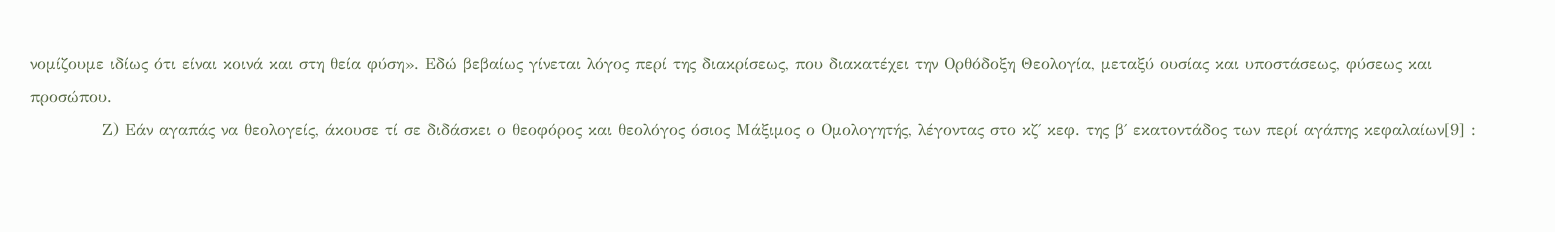νομίζουμε ιδίως ότι είναι κοινά και στη θεία φύση». Εδώ βεβαίως γίνεται λόγος περί της διακρίσεως, που διακατέχει την Ορθόδοξη Θεολογία, μεταξύ ουσίας και υποστάσεως, φύσεως και προσώπου.
            Ζ) Εάν αγαπάς να θεολογείς, άκουσε τί σε διδάσκει ο θεοφόρος και θεολόγος όσιος Μάξιμος ο Ομολογητής, λέγοντας στο κζ΄ κεφ. της β΄ εκατοντάδος των περί αγάπης κεφαλαίων[9] :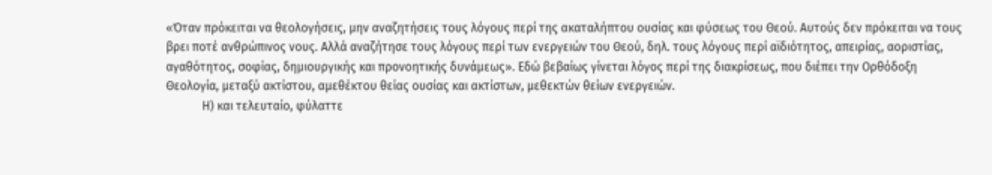«Όταν πρόκειται να θεολογήσεις, μην αναζητήσεις τους λόγους περί της ακαταλήπτου ουσίας και φύσεως του Θεού. Αυτούς δεν πρόκειται να τους βρει ποτέ ανθρώπινος νους. Αλλά αναζήτησε τους λόγους περί των ενεργειών του Θεού, δηλ. τους λόγους περί αϊδιότητος, απειρίας, αοριστίας, αγαθότητος, σοφίας, δημιουργικής και προνοητικής δυνάμεως». Εδώ βεβαίως γίνεται λόγος περί της διακρίσεως, που διέπει την Ορθόδοξη Θεολογία, μεταξύ ακτίστου, αμεθέκτου θείας ουσίας και ακτίστων, μεθεκτών θείων ενεργειών.
            Η) και τελευταίο, φύλαττε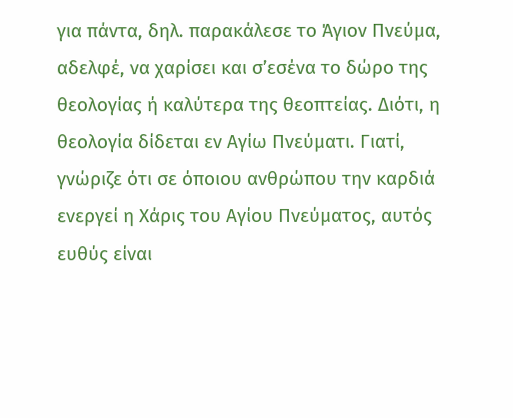για πάντα, δηλ. παρακάλεσε το Άγιον Πνεύμα, αδελφέ, να χαρίσει και σ’εσένα το δώρο της θεολογίας ή καλύτερα της θεοπτείας. Διότι, η θεολογία δίδεται εν Αγίω Πνεύματι. Γιατί, γνώριζε ότι σε όποιου ανθρώπου την καρδιά ενεργεί η Χάρις του Αγίου Πνεύματος, αυτός ευθύς είναι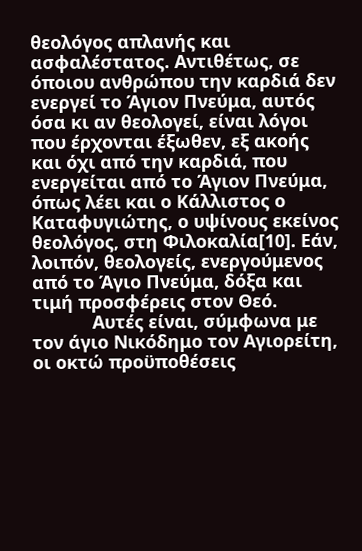θεολόγος απλανής και ασφαλέστατος. Αντιθέτως, σε όποιου ανθρώπου την καρδιά δεν ενεργεί το Άγιον Πνεύμα, αυτός όσα κι αν θεολογεί, είναι λόγοι που έρχονται έξωθεν, εξ ακοής και όχι από την καρδιά, που ενεργείται από το Άγιον Πνεύμα, όπως λέει και ο Κάλλιστος ο Καταφυγιώτης, ο υψίνους εκείνος θεολόγος, στη Φιλοκαλία[10]. Εάν, λοιπόν, θεολογείς, ενεργούμενος από το Άγιο Πνεύμα, δόξα και τιμή προσφέρεις στον Θεό.
            Αυτές είναι, σύμφωνα με τον άγιο Νικόδημο τον Αγιορείτη, οι οκτώ προϋποθέσεις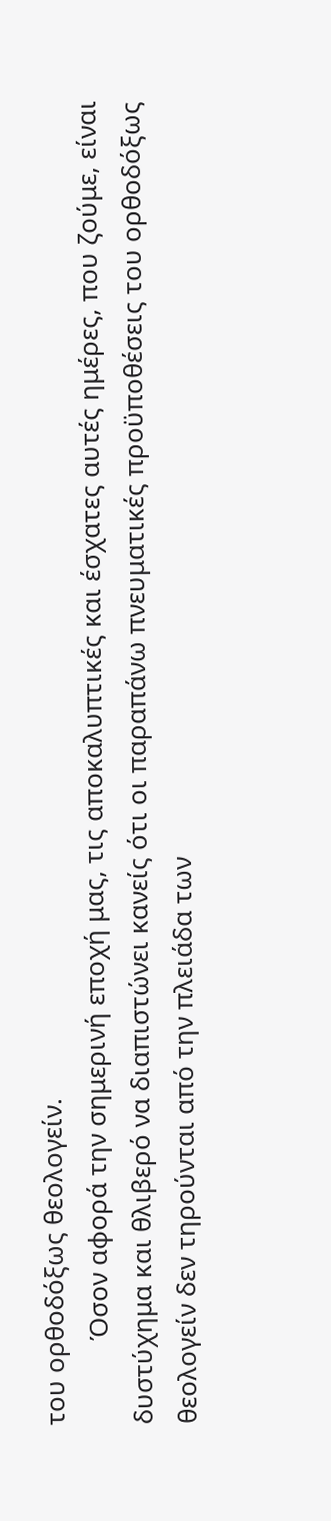του ορθοδόξως θεολογείν.
            Όσον αφορά την σημερινή εποχή μας, τις αποκαλυπτικές και έσχατες αυτές ημέρες, που ζούμε, είναι δυστύχημα και θλιβερό να διαπιστώνει κανείς ότι οι παραπάνω πνευματικές προϋποθέσεις του ορθοδόξως θεολογείν δεν τηρούνται από την πλειάδα των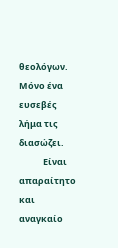θεολόγων. Μόνο ένα ευσεβές λήμα τις διασώζει.
            Είναι απαραίτητο και αναγκαίο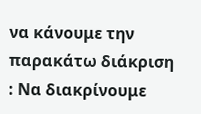να κάνουμε την παρακάτω διάκριση : Να διακρίνουμε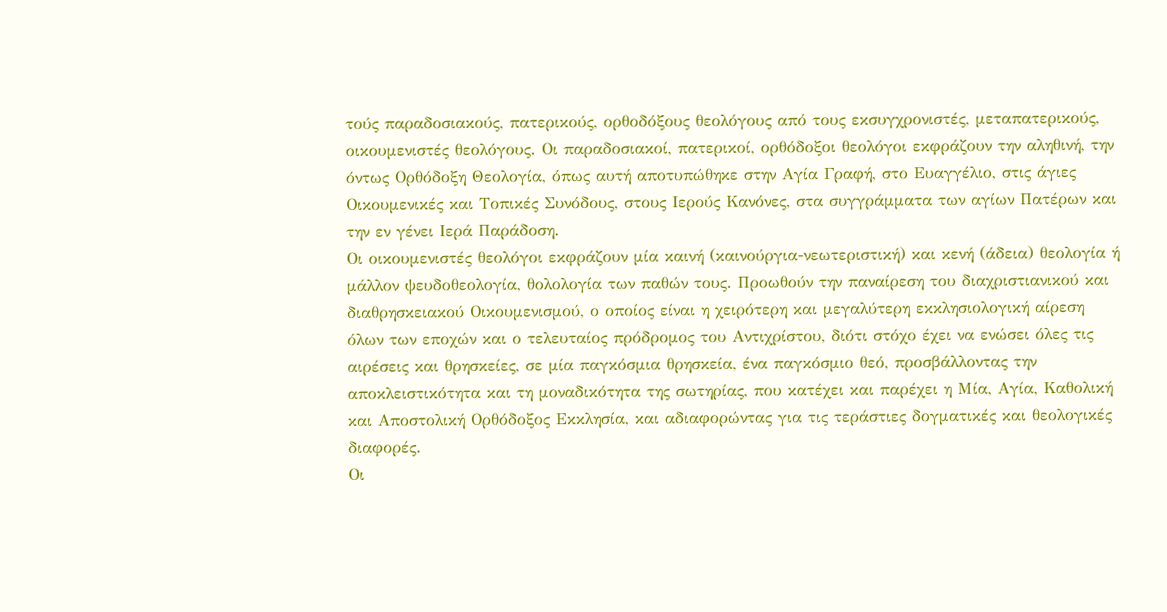τούς παραδοσιακούς, πατερικούς, ορθοδόξους θεολόγους από τους εκσυγχρονιστές, μεταπατερικούς, οικουμενιστές θεολόγους. Οι παραδοσιακοί, πατερικοί, ορθόδοξοι θεολόγοι εκφράζουν την αληθινή, την όντως Ορθόδοξη Θεολογία, όπως αυτή αποτυπώθηκε στην Αγία Γραφή, στο Ευαγγέλιο, στις άγιες Οικουμενικές και Τοπικές Συνόδους, στους Ιερούς Κανόνες, στα συγγράμματα των αγίων Πατέρων και την εν γένει Ιερά Παράδοση.
Οι οικουμενιστές θεολόγοι εκφράζουν μία καινή (καινούργια-νεωτεριστική) και κενή (άδεια) θεολογία ή μάλλον ψευδοθεολογία, θολολογία των παθών τους. Προωθούν την παναίρεση του διαχριστιανικού και διαθρησκειακού Οικουμενισμού, ο οποίος είναι η χειρότερη και μεγαλύτερη εκκλησιολογική αίρεση όλων των εποχών και ο τελευταίος πρόδρομος του Αντιχρίστου, διότι στόχο έχει να ενώσει όλες τις αιρέσεις και θρησκείες, σε μία παγκόσμια θρησκεία, ένα παγκόσμιο θεό, προσβάλλοντας την αποκλειστικότητα και τη μοναδικότητα της σωτηρίας, που κατέχει και παρέχει η Μία, Αγία, Καθολική και Αποστολική Ορθόδοξος Εκκλησία, και αδιαφορώντας για τις τεράστιες δογματικές και θεολογικές διαφορές.
Οι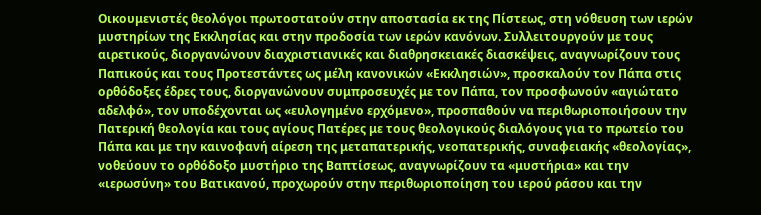Οικουμενιστές θεολόγοι πρωτοστατούν στην αποστασία εκ της Πίστεως, στη νόθευση των ιερών μυστηρίων της Εκκλησίας και στην προδοσία των ιερών κανόνων. Συλλειτουργούν με τους αιρετικούς, διοργανώνουν διαχριστιανικές και διαθρησκειακές διασκέψεις, αναγνωρίζουν τους Παπικούς και τους Προτεστάντες ως μέλη κανονικών «Εκκλησιών», προσκαλούν τον Πάπα στις ορθόδοξες έδρες τους, διοργανώνουν συμπροσευχές με τον Πάπα, τον προσφωνούν «αγιώτατο αδελφό», τον υποδέχονται ως «ευλογημένο ερχόμενο», προσπαθούν να περιθωριοποιήσουν την Πατερική θεολογία και τους αγίους Πατέρες με τους θεολογικούς διαλόγους για το πρωτείο του Πάπα και με την καινοφανή αίρεση της μεταπατερικής, νεοπατερικής, συναφειακής «θεολογίας», νοθεύουν το ορθόδοξο μυστήριο της Βαπτίσεως, αναγνωρίζουν τα «μυστήρια» και την «ιερωσύνη» του Βατικανού, προχωρούν στην περιθωριοποίηση του ιερού ράσου και την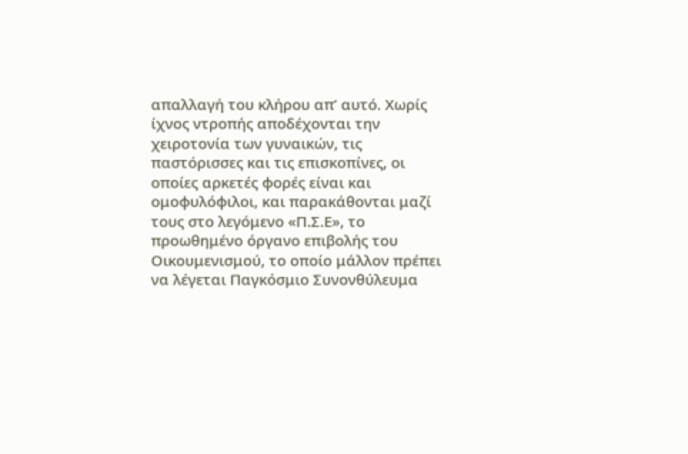απαλλαγή του κλήρου απ’ αυτό. Χωρίς ίχνος ντροπής αποδέχονται την χειροτονία των γυναικών, τις παστόρισσες και τις επισκοπίνες, οι οποίες αρκετές φορές είναι και ομοφυλόφιλοι, και παρακάθονται μαζί τους στο λεγόμενο «Π.Σ.Ε», το προωθημένο όργανο επιβολής του Οικουμενισμού, το οποίο μάλλον πρέπει να λέγεται Παγκόσμιο Συνονθύλευμα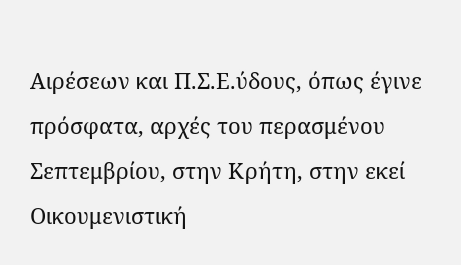Αιρέσεων και Π.Σ.Ε.ύδους, όπως έγινε πρόσφατα, αρχές του περασμένου Σεπτεμβρίου, στην Κρήτη, στην εκεί Οικουμενιστική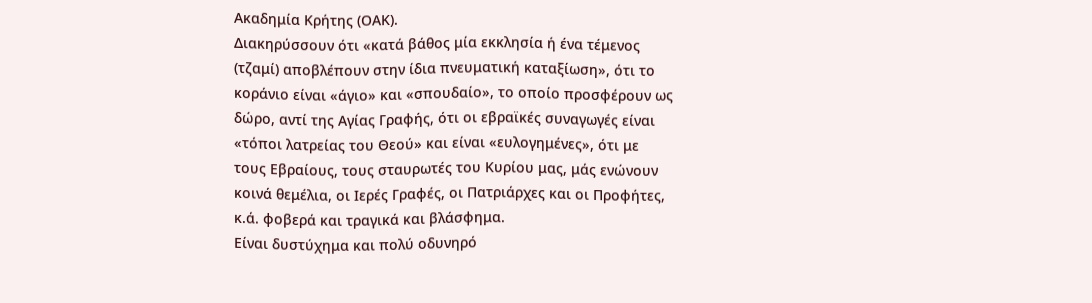Ακαδημία Κρήτης (ΟΑΚ).
Διακηρύσσουν ότι «κατά βάθος μία εκκλησία ή ένα τέμενος (τζαμί) αποβλέπουν στην ίδια πνευματική καταξίωση», ότι το κοράνιο είναι «άγιο» και «σπουδαίο», το οποίο προσφέρουν ως δώρο, αντί της Αγίας Γραφής, ότι οι εβραϊκές συναγωγές είναι «τόποι λατρείας του Θεού» και είναι «ευλογημένες», ότι με τους Εβραίους, τους σταυρωτές του Κυρίου μας, μάς ενώνουν κοινά θεμέλια, οι Ιερές Γραφές, οι Πατριάρχες και οι Προφήτες, κ.ά. φοβερά και τραγικά και βλάσφημα.
Είναι δυστύχημα και πολύ οδυνηρό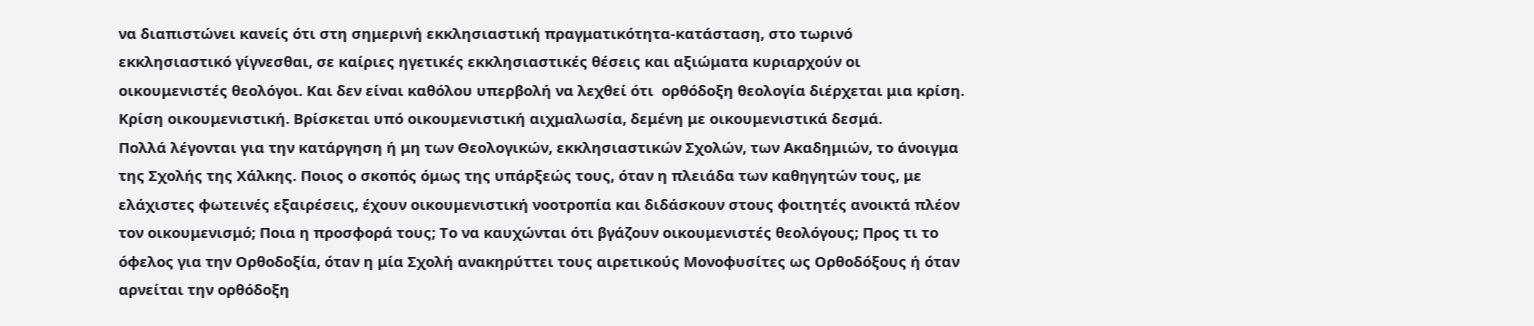να διαπιστώνει κανείς ότι στη σημερινή εκκλησιαστική πραγματικότητα-κατάσταση, στο τωρινό εκκλησιαστικό γίγνεσθαι, σε καίριες ηγετικές εκκλησιαστικές θέσεις και αξιώματα κυριαρχούν οι οικουμενιστές θεολόγοι. Και δεν είναι καθόλου υπερβολή να λεχθεί ότι  ορθόδοξη θεολογία διέρχεται μια κρίση. Κρίση οικουμενιστική. Βρίσκεται υπό οικουμενιστική αιχμαλωσία, δεμένη με οικουμενιστικά δεσμά.
Πολλά λέγονται για την κατάργηση ή μη των Θεολογικών, εκκλησιαστικών Σχολών, των Ακαδημιών, το άνοιγμα της Σχολής της Χάλκης. Ποιος ο σκοπός όμως της υπάρξεώς τους, όταν η πλειάδα των καθηγητών τους, με ελάχιστες φωτεινές εξαιρέσεις, έχουν οικουμενιστική νοοτροπία και διδάσκουν στους φοιτητές ανοικτά πλέον τον οικουμενισμό; Ποια η προσφορά τους; Το να καυχώνται ότι βγάζουν οικουμενιστές θεολόγους; Προς τι το όφελος για την Ορθοδοξία, όταν η μία Σχολή ανακηρύττει τους αιρετικούς Μονοφυσίτες ως Ορθοδόξους ή όταν αρνείται την ορθόδοξη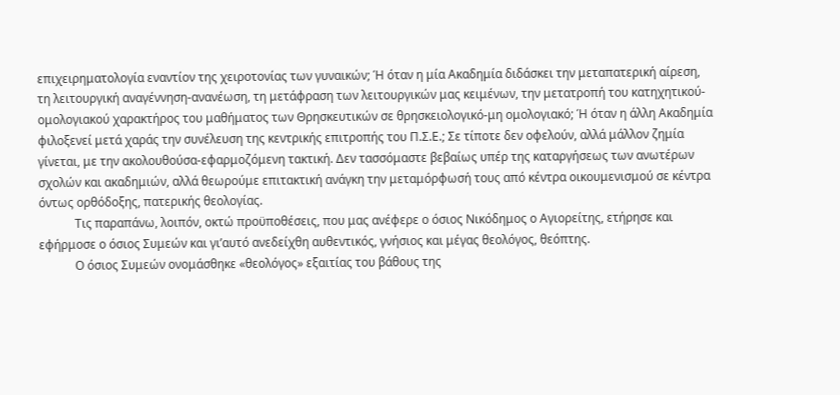επιχειρηματολογία εναντίον της χειροτονίας των γυναικών; Ή όταν η μία Ακαδημία διδάσκει την μεταπατερική αίρεση, τη λειτουργική αναγέννηση-ανανέωση, τη μετάφραση των λειτουργικών μας κειμένων, την μετατροπή του κατηχητικού-ομολογιακού χαρακτήρος του μαθήματος των Θρησκευτικών σε θρησκειολογικό-μη ομολογιακό; Ή όταν η άλλη Ακαδημία φιλοξενεί μετά χαράς την συνέλευση της κεντρικής επιτροπής του Π.Σ.Ε.; Σε τίποτε δεν οφελούν, αλλά μάλλον ζημία γίνεται, με την ακολουθούσα-εφαρμοζόμενη τακτική. Δεν τασσόμαστε βεβαίως υπέρ της καταργήσεως των ανωτέρων σχολών και ακαδημιών, αλλά θεωρούμε επιτακτική ανάγκη την μεταμόρφωσή τους από κέντρα οικουμενισμού σε κέντρα όντως ορθόδοξης, πατερικής θεολογίας.
            Τις παραπάνω, λοιπόν, οκτώ προϋποθέσεις, που μας ανέφερε ο όσιος Νικόδημος ο Αγιορείτης, ετήρησε και εφήρμοσε ο όσιος Συμεών και γι’αυτό ανεδείχθη αυθεντικός, γνήσιος και μέγας θεολόγος, θεόπτης.
            Ο όσιος Συμεών ονομάσθηκε «θεολόγος» εξαιτίας του βάθους της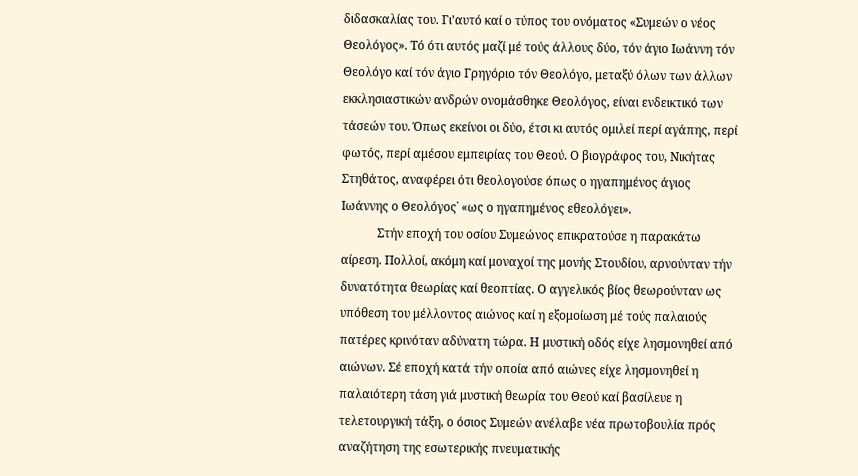διδασκαλίας του. Γι’αυτό καί ο τύπος του ονόματος «Συμεών ο νέος Θεολόγος». Τό ότι αυτός μαζί μέ τούς άλλους δύο, τόν άγιο Ιωάννη τόν Θεολόγο καί τόν άγιο Γρηγόριο τόν Θεολόγο, μεταξύ όλων των άλλων εκκλησιαστικών ανδρών ονομάσθηκε Θεολόγος, είναι ενδεικτικό των τάσεών του. Όπως εκείνοι οι δύο, έτσι κι αυτός ομιλεί περί αγάπης, περί φωτός, περί αμέσου εμπειρίας του Θεού. Ο βιογράφος του, Νικήτας Στηθάτος, αναφέρει ότι θεολογούσε όπως ο ηγαπημένος άγιος Ιωάννης ο Θεολόγος˙ «ως ο ηγαπημένος εθεολόγει».
            Στήν εποχή του οσίου Συμεώνος επικρατούσε η παρακάτω αίρεση. Πολλοί, ακόμη καί μοναχοί της μονής Στουδίου, αρνούνταν τήν δυνατότητα θεωρίας καί θεοπτίας. Ο αγγελικός βίος θεωρούνταν ως υπόθεση του μέλλοντος αιώνος καί η εξομοίωση μέ τούς παλαιούς πατέρες κρινόταν αδύνατη τώρα. Η μυστική οδός είχε λησμονηθεί από αιώνων. Σέ εποχή κατά τήν οποία από αιώνες είχε λησμονηθεί η παλαιότερη τάση γιά μυστική θεωρία του Θεού καί βασίλευε η τελετουργική τάξη, ο όσιος Συμεών ανέλαβε νέα πρωτοβουλία πρός αναζήτηση της εσωτερικής πνευματικής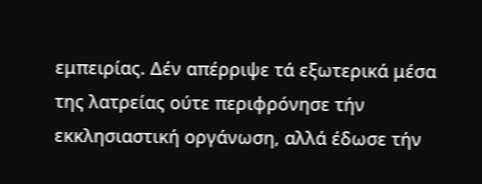εμπειρίας. Δέν απέρριψε τά εξωτερικά μέσα της λατρείας ούτε περιφρόνησε τήν εκκλησιαστική οργάνωση, αλλά έδωσε τήν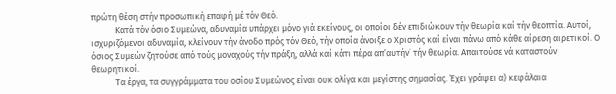πρώτη θέση στήν προσωπική επαφή μέ τόν Θεό.
            Κατά τόν όσιο Συμεώνα, αδυναμία υπάρχει μόνο γιά εκείνους, οι οποίοι δέν επιδιώκουν τήν θεωρία καί τήν θεοπτία. Αυτοί, ισχυριζόμενοι αδυναμία, κλείνουν τήν άνοδο πρός τόν Θεό, τήν οποία άνοιξε ο Χριστός καί είναι πάνω από κάθε αίρεση αιρετικοί. Ο όσιος Συμεών ζητούσε από τούς μοναχούς τήν πράξη, αλλά καί κάτι πέρα απ’αυτήν˙ τήν θεωρία. Απαιτούσε νά καταστούν θεωρητικοί.
            Τα έργα, τα συγγράμματα του οσίου Συμεώνος είναι ουκ ολίγα και μεγίστης σημασίας. Έχει γράψει α) κεφάλαια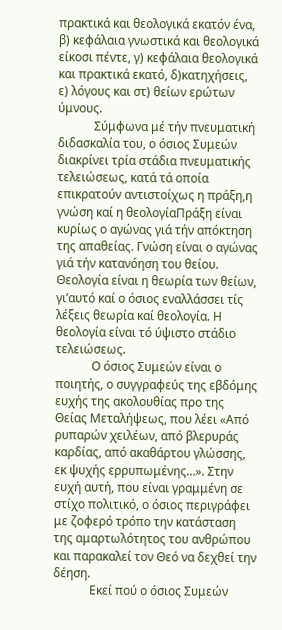πρακτικά και θεολογικά εκατόν ένα, β) κεφάλαια γνωστικά και θεολογικά είκοσι πέντε, γ) κεφάλαια θεολογικά και πρακτικά εκατό, δ)κατηχήσεις,  ε) λόγους και στ) θείων ερώτων ύμνους.
            Σύμφωνα μέ τήν πνευματική διδασκαλία του, ο όσιος Συμεών διακρίνει τρία στάδια πνευματικής τελειώσεως, κατά τά οποία επικρατούν αντιστοίχως η πράξη,η γνώση καί η θεολογίαΠράξη είναι κυρίως ο αγώνας γιά τήν απόκτηση της απαθείας. Γνώση είναι ο αγώνας γιά τήν κατανόηση του θείου. Θεολογία είναι η θεωρία των θείων, γι’αυτό καί ο όσιος εναλλάσσει τίς λέξεις θεωρία καί θεολογία. Η θεολογία είναι τό ύψιστο στάδιο τελειώσεως.
            Ο όσιος Συμεών είναι ο ποιητής, ο συγγραφεύς της εβδόμης ευχής της ακολουθίας προ της Θείας Μεταλήψεως, που λέει «Από ρυπαρών χειλέων, από βλερυράς καρδίας, από ακαθάρτου γλώσσης, εκ ψυχής ερρυπωμένης…». Στην ευχή αυτή, που είναι γραμμένη σε στίχο πολιτικό, ο όσιος περιγράφει με ζοφερό τρόπο την κατάσταση της αμαρτωλότητος του ανθρώπου και παρακαλεί τον Θεό να δεχθεί την δέηση.
            Εκεί πού ο όσιος Συμεών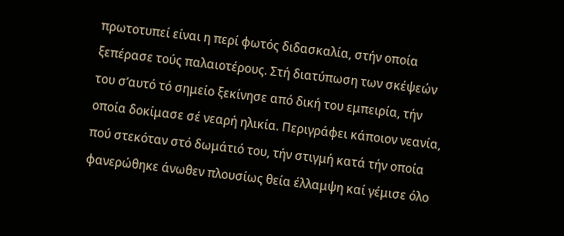πρωτοτυπεί είναι η περί φωτός διδασκαλία, στήν οποία ξεπέρασε τούς παλαιοτέρους. Στή διατύπωση των σκέψεών του σ’αυτό τό σημείο ξεκίνησε από δική του εμπειρία, τήν οποία δοκίμασε σέ νεαρή ηλικία. Περιγράφει κάποιον νεανία, πού στεκόταν στό δωμάτιό του, τήν στιγμή κατά τήν οποία φανερώθηκε άνωθεν πλουσίως θεία έλλαμψη καί γέμισε όλο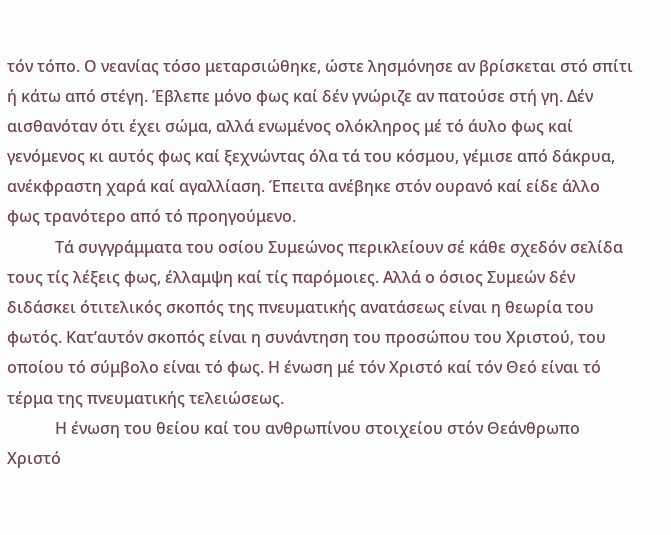τόν τόπο. Ο νεανίας τόσο μεταρσιώθηκε, ώστε λησμόνησε αν βρίσκεται στό σπίτι ή κάτω από στέγη. Έβλεπε μόνο φως καί δέν γνώριζε αν πατούσε στή γη. Δέν αισθανόταν ότι έχει σώμα, αλλά ενωμένος ολόκληρος μέ τό άυλο φως καί γενόμενος κι αυτός φως καί ξεχνώντας όλα τά του κόσμου, γέμισε από δάκρυα, ανέκφραστη χαρά καί αγαλλίαση. Έπειτα ανέβηκε στόν ουρανό καί είδε άλλο φως τρανότερο από τό προηγούμενο.
            Τά συγγράμματα του οσίου Συμεώνος περικλείουν σέ κάθε σχεδόν σελίδα τους τίς λέξεις φως, έλλαμψη καί τίς παρόμοιες. Αλλά ο όσιος Συμεών δέν διδάσκει ότιτελικός σκοπός της πνευματικής ανατάσεως είναι η θεωρία του φωτός. Κατ’αυτόν σκοπός είναι η συνάντηση του προσώπου του Χριστού, του οποίου τό σύμβολο είναι τό φως. Η ένωση μέ τόν Χριστό καί τόν Θεό είναι τό τέρμα της πνευματικής τελειώσεως.
            Η ένωση του θείου καί του ανθρωπίνου στοιχείου στόν Θεάνθρωπο Χριστό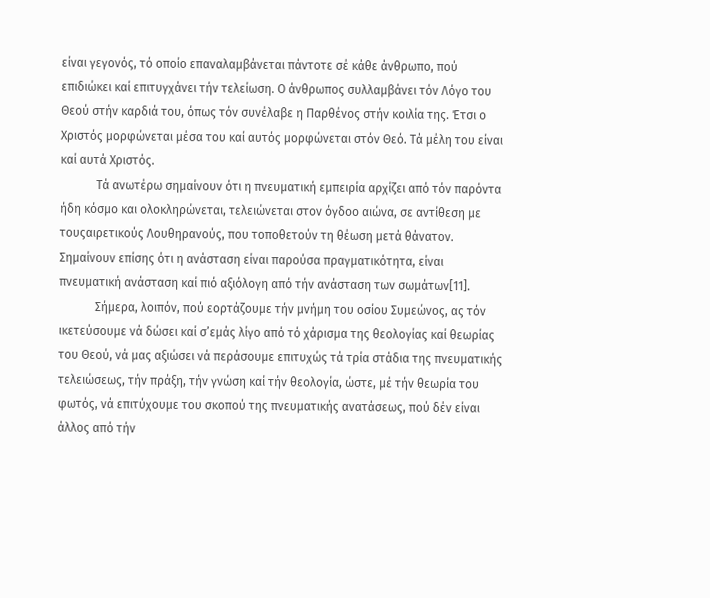είναι γεγονός, τό οποίο επαναλαμβάνεται πάντοτε σέ κάθε άνθρωπο, πού επιδιώκει καί επιτυγχάνει τήν τελείωση. Ο άνθρωπος συλλαμβάνει τόν Λόγο του Θεού στήν καρδιά του, όπως τόν συνέλαβε η Παρθένος στήν κοιλία της. Έτσι ο Χριστός μορφώνεται μέσα του καί αυτός μορφώνεται στόν Θεό. Τά μέλη του είναι καί αυτά Χριστός.
            Τά ανωτέρω σημαίνουν ότι η πνευματική εμπειρία αρχίζει από τόν παρόντα ήδη κόσμο και ολοκληρώνεται, τελειώνεται στον όγδοο αιώνα, σε αντίθεση με τουςαιρετικούς Λουθηρανούς, που τοποθετούν τη θέωση μετά θάνατον. Σημαίνουν επίσης ότι η ανάσταση είναι παρούσα πραγματικότητα, είναι πνευματική ανάσταση καί πιό αξιόλογη από τήν ανάσταση των σωμάτων[11].
            Σήμερα, λοιπόν, πού εορτάζουμε τήν μνήμη του οσίου Συμεώνος, ας τόν ικετεύσουμε νά δώσει καί σ’εμάς λίγο από τό χάρισμα της θεολογίας καί θεωρίας του Θεού, νά μας αξιώσει νά περάσουμε επιτυχώς τά τρία στάδια της πνευματικής τελειώσεως, τήν πράξη, τήν γνώση καί τήν θεολογία, ώστε, μέ τήν θεωρία του φωτός, νά επιτύχουμε του σκοπού της πνευματικής ανατάσεως, πού δέν είναι άλλος από τήν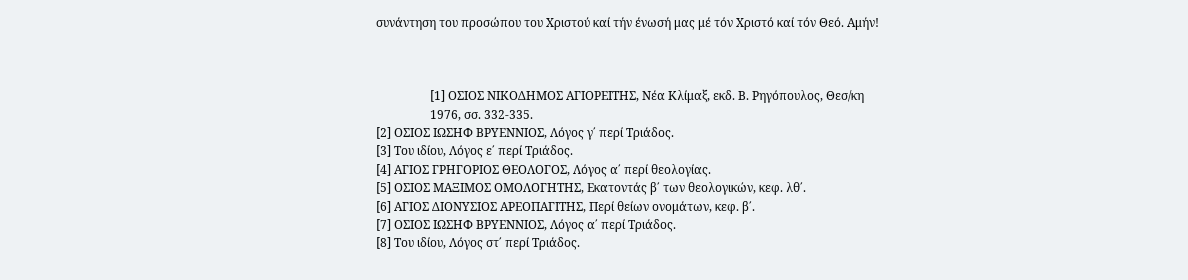συνάντηση του προσώπου του Χριστού καί τήν ένωσή μας μέ τόν Χριστό καί τόν Θεό. Αμήν!



                  [1] ΟΣΙΟΣ ΝΙΚΟΔΗΜΟΣ ΑΓΙΟΡΕΙΤΗΣ, Νέα Κλίμαξ, εκδ. Β. Ρηγόπουλος, Θεσ/κη
                  1976, σσ. 332-335.
[2] ΟΣΙΟΣ ΙΩΣΗΦ ΒΡΥΕΝΝΙΟΣ, Λόγος γ΄ περί Τριάδος.
[3] Του ιδίου, Λόγος ε΄ περί Τριάδος.
[4] ΑΓΙΟΣ ΓΡΗΓΟΡΙΟΣ ΘΕΟΛΟΓΟΣ, Λόγος α΄ περί θεολογίας.
[5] ΟΣΙΟΣ ΜΑΞΙΜΟΣ ΟΜΟΛΟΓΗΤΗΣ, Εκατοντάς β΄ των θεολογικών, κεφ. λθ΄.
[6] ΑΓΙΟΣ ΔΙΟΝΥΣΙΟΣ ΑΡΕΟΠΑΓΙΤΗΣ, Περί θείων ονομάτων, κεφ. β΄.
[7] ΟΣΙΟΣ ΙΩΣΗΦ ΒΡΥΕΝΝΙΟΣ, Λόγος α΄ περί Τριάδος.
[8] Του ιδίου, Λόγος στ΄ περί Τριάδος.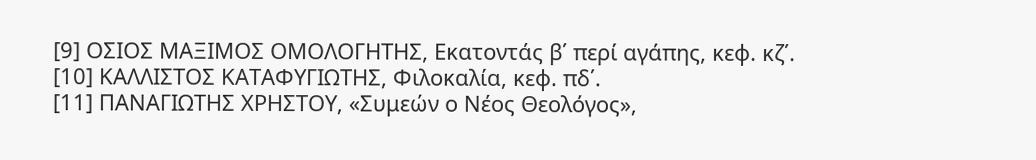[9] ΟΣΙΟΣ ΜΑΞΙΜΟΣ ΟΜΟΛΟΓΗΤΗΣ, Εκατοντάς β΄ περί αγάπης, κεφ. κζ΄.
[10] ΚΑΛΛΙΣΤΟΣ ΚΑΤΑΦΥΓΙΩΤΗΣ, Φιλοκαλία, κεφ. πδ΄.
[11] ΠΑΝΑΓΙΩΤΗΣ ΧΡΗΣΤΟΥ, «Συμεών ο Νέος Θεολόγος»,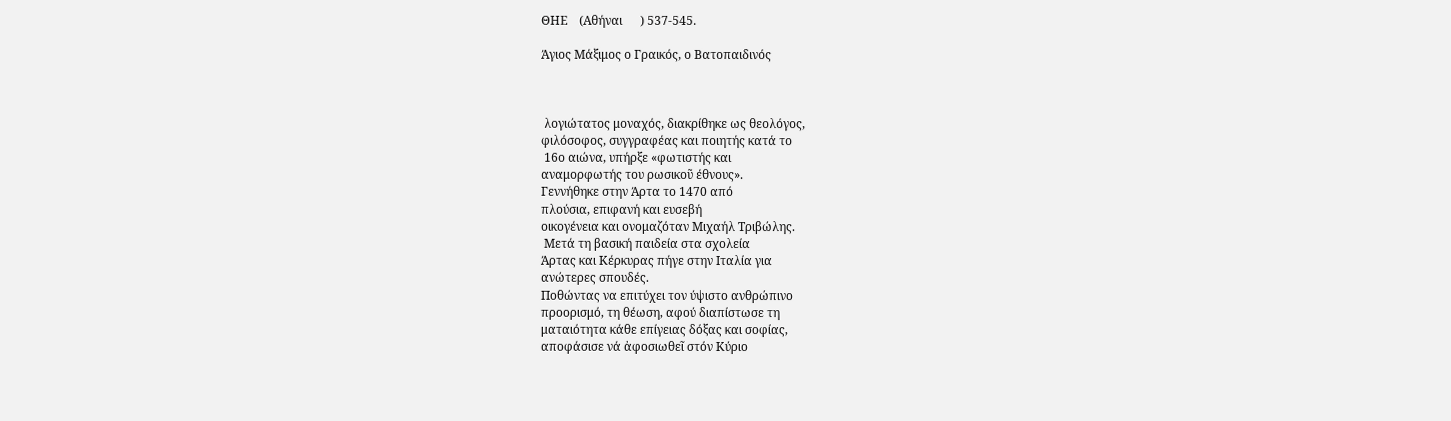ΘΗΕ    (Αθήναι      ) 537-545.

Άγιος Μάξιμος ο Γραικός, ο Βατοπαιδινός



 λογιώτατος μοναχός, διακρίθηκε ως θεολόγος,
φιλόσοφος, συγγραφέας και ποιητής κατά το
 16ο αιώνα, υπήρξε «φωτιστής και
αναμορφωτής του ρωσικοῦ έθνους».
Γεννήθηκε στην Άρτα το 1470 από
πλούσια, επιφανή και ευσεβή
οικογένεια και ονομαζόταν Μιχαήλ Τριβώλης.
 Μετά τη βασική παιδεία στα σχολεία
Άρτας και Κέρκυρας πήγε στην Ιταλία για
ανώτερες σπουδές.
Ποθώντας να επιτύχει τον ύψιστο ανθρώπινο
προορισμό, τη θέωση, αφού διαπίστωσε τη
ματαιότητα κάθε επίγειας δόξας και σοφίας,
αποφάσισε νά ἀφοσιωθεῖ στόν Κύριο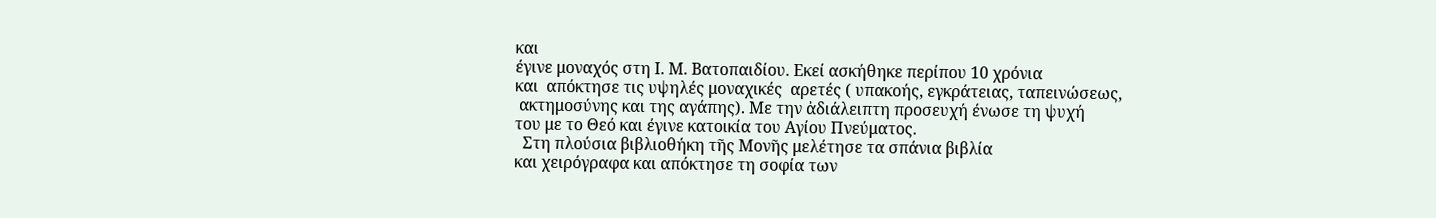και
έγινε μοναχός στη Ι. Μ. Βατοπαιδίου. Εκεί ασκήθηκε περίπου 10 χρόνια
και  απόκτησε τις υψηλές μοναχικές  αρετές ( υπακοής, εγκράτειας, ταπεινώσεως,
 ακτημοσύνης και της αγάπης). Με την ἀδιάλειπτη προσευχή ένωσε τη ψυχή
του με το Θεό και έγινε κατοικία του Αγίου Πνεύματος.
  Στη πλούσια βιβλιοθήκη τῆς Μονῆς μελέτησε τα σπάνια βιβλία
και χειρόγραφα και απόκτησε τη σοφία των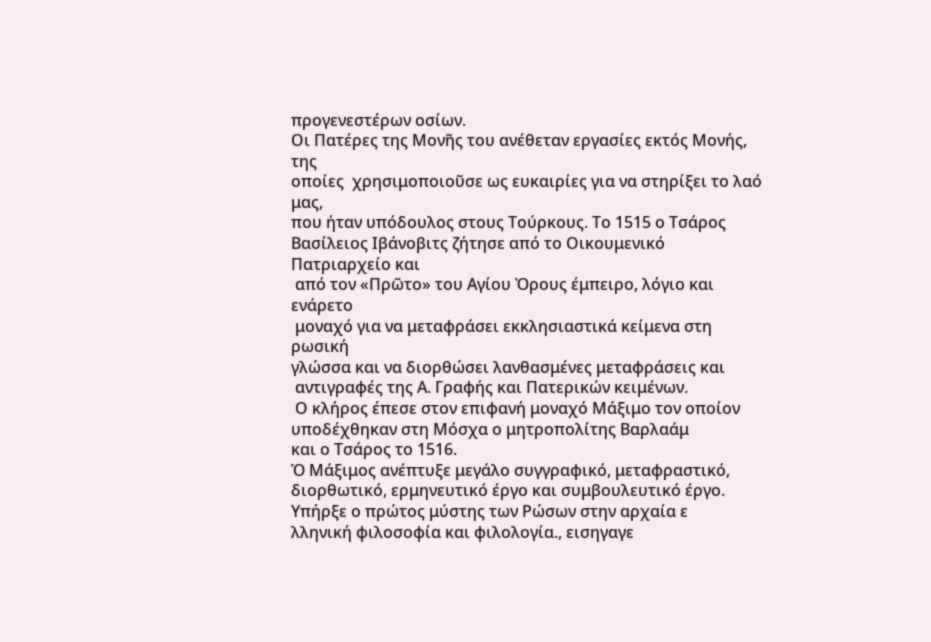προγενεστέρων οσίων.
Οι Πατέρες της Μονῆς του ανέθεταν εργασίες εκτός Μονής, της
οποίες  χρησιμοποιοῦσε ως ευκαιρίες για να στηρίξει το λαό μας,
που ήταν υπόδουλος στους Τούρκους. Το 1515 ο Τσάρος
Βασίλειος Ιβάνοβιτς ζήτησε από το Οικουμενικό Πατριαρχείο και
 από τον «Πρῶτο» του Αγίου Ὀρους έμπειρο, λόγιο και ενάρετο
 μοναχό για να μεταφράσει εκκλησιαστικά κείμενα στη ρωσική
γλώσσα και να διορθώσει λανθασμένες μεταφράσεις και
 αντιγραφές της Α. Γραφής και Πατερικών κειμένων.
 Ο κλήρος έπεσε στον επιφανή μοναχό Μάξιμο τον οποίον
υποδέχθηκαν στη Μόσχα ο μητροπολίτης Βαρλαάμ
και ο Τσάρος το 1516.
Ὁ Μάξιμος ανέπτυξε μεγάλο συγγραφικό, μεταφραστικό,
διορθωτικό, ερμηνευτικό έργο και συμβουλευτικό έργο.
Υπήρξε ο πρώτος μύστης των Ρώσων στην αρχαία ε
λληνική φιλοσοφία και φιλολογία., εισηγαγε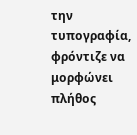την τυπογραφία,
φρόντιζε να μορφώνει πλήθος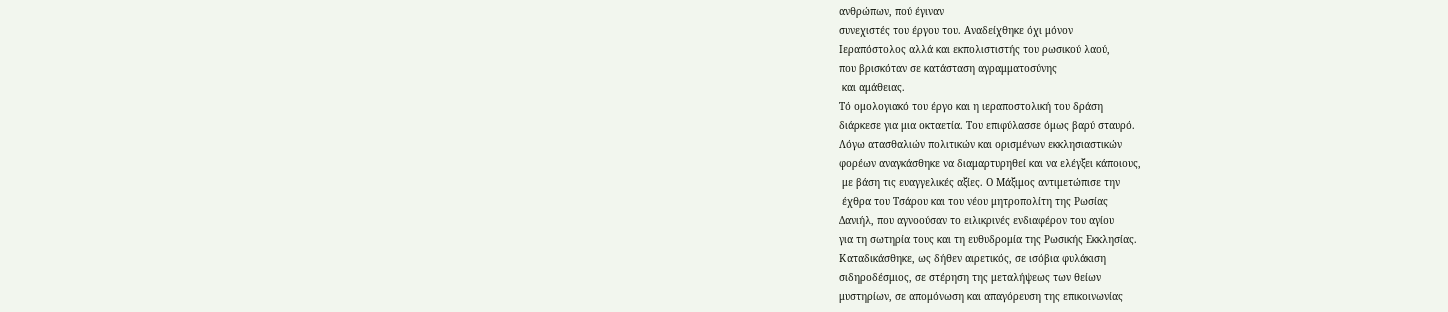ανθρώπων, πού έγιναν
συνεχιστές του έργου του. Αναδείχθηκε όχι μόνον
Ιεραπόστολος αλλά και εκπολιστιστής του ρωσικού λαού,
που βρισκόταν σε κατάσταση αγραμματοσύνης
 και αμάθειας.
Τό ομολογιακό του έργο και η ιεραποστολική του δράση
διάρκεσε για μια οκταετία. Του επιφύλασσε όμως βαρύ σταυρό.
Λόγω ατασθαλιών πολιτικών και ορισμένων εκκλησιαστικών
φορέων αναγκάσθηκε να διαμαρτυρηθεί και να ελέγξει κάποιους,
 με βάση τις ευαγγελικές αξίες. Ο Μάξιμος αντιμετώπισε την
 έχθρα του Τσάρου και του νέου μητροπολίτη της Ρωσίας
Δανιήλ, που αγνοούσαν το ειλικρινές ενδιαφέρον του αγίου
για τη σωτηρία τους και τη ευθυδρομία της Ρωσικής Εκκλησίας.
Καταδικάσθηκε, ως δήθεν αιρετικός, σε ισόβια φυλάκιση
σιδηροδέσμιος, σε στέρηση της μεταλήψεως των θείων
μυστηρίων, σε απομόνωση και απαγόρευση της επικοινωνίας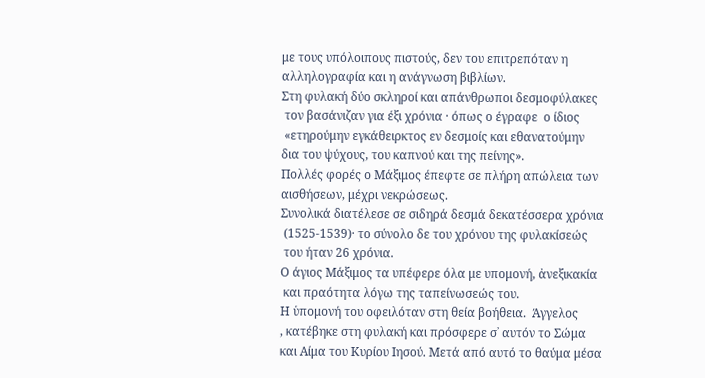με τους υπόλοιπους πιστούς, δεν του επιτρεπόταν η
αλληλογραφία και η ανάγνωση βιβλίων.
Στη φυλακή δύο σκληροί και απάνθρωποι δεσμοφύλακες
 τον βασάνιζαν για έξι χρόνια · όπως ο έγραφε  ο ίδιος
 «ετηρούμην εγκάθειρκτος εν δεσμοίς και εθανατούμην
δια του ψύχους, του καπνού και της πείνης».
Πολλές φορές ο Μάξιμος έπεφτε σε πλήρη απώλεια των
αισθήσεων, μέχρι νεκρώσεως.
Συνολικά διατέλεσε σε σιδηρά δεσμά δεκατέσσερα χρόνια
 (1525-1539)· το σύνολο δε του χρόνου της φυλακίσεώς
 του ήταν 26 χρόνια.
Ο άγιος Μάξιμος τα υπέφερε όλα με υπομονή, ἀνεξικακία
 και πραότητα λόγω της ταπείνωσεώς του.
Η ὑπομονή του οφειλόταν στη θεία βοήθεια.  Άγγελος
, κατέβηκε στη φυλακή και πρόσφερε σ᾿ αυτόν το Σώμα
και Αίμα του Κυρίου Ιησού. Μετά από αυτό το θαύμα μέσα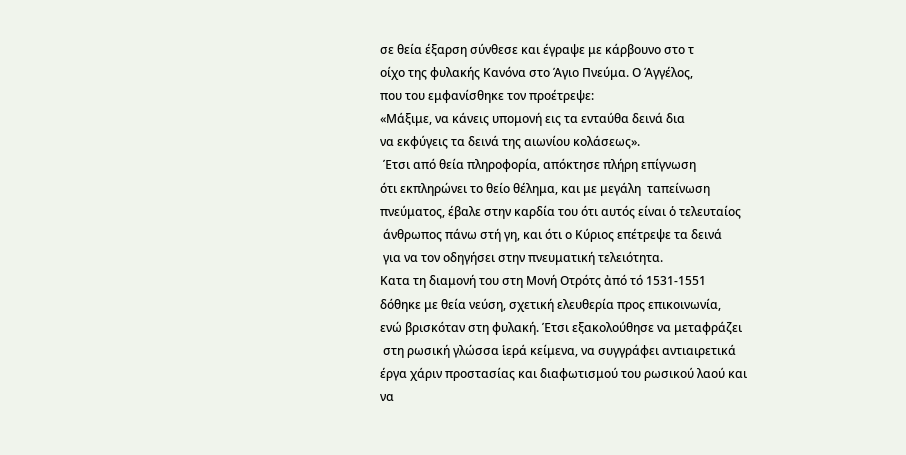σε θεία έξαρση σύνθεσε και έγραψε με κάρβουνο στο τ
οίχο της φυλακής Κανόνα στο Άγιο Πνεύμα. Ο Άγγέλος,
που του εμφανίσθηκε τον προέτρεψε:
«Μάξιμε, να κάνεις υπομονή εις τα ενταύθα δεινά δια
να εκφύγεις τα δεινά της αιωνίου κολάσεως».
 Έτσι από θεία πληροφορία, απόκτησε πλήρη επίγνωση
ότι εκπληρώνει το θείο θέλημα, και με μεγάλη  ταπείνωση
πνεύματος, έβαλε στην καρδία του ότι αυτός είναι ὁ τελευταίος
 άνθρωπος πάνω στή γη, και ότι ο Κύριος επέτρεψε τα δεινά
 για να τον οδηγήσει στην πνευματική τελειότητα.
Κατα τη διαμονή του στη Μονή Οτρότς ἀπό τό 1531-1551
δόθηκε με θεία νεύση, σχετική ελευθερία προς επικοινωνία,
ενώ βρισκόταν στη φυλακή. Έτσι εξακολούθησε να μεταφράζει
 στη ρωσική γλώσσα ἱερά κείμενα, να συγγράφει αντιαιρετικά
έργα χάριν προστασίας και διαφωτισμού του ρωσικού λαού και
να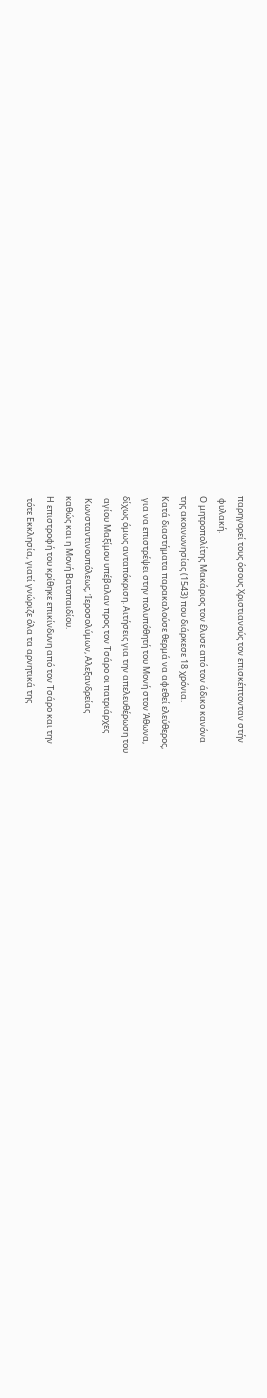παρηγορεί τους όσους Χριστιανούς τον επισκέπτονταν στήν
 φυλακή.
Ο μητροπολίτης Μακάριος τον ἔλυσε από τον άδικο κανόνα
της ακοινωνησίας (1543) που διάρκεσε 18 χρόνια.
Κατά διαστήματα παρακαλούσε θερμά να αφεθεί ελεύθερος,
 για να επιστρέψει στην πολυπόθητή του Μονή στον Άθωνα,
δίχως όμως ανταπόκριση. Αιτήσεις για την απελευθέρωση του
 αγίου Μαξίμου υπέβαλαν προς τον Τσάρο οι πατριάρχες
 Κωνσταντινουπόλεως, Ἱεροσολύμων, Αλεξανδρείας
καθώς και η Μονή Βατοπαιδίου.
Η επιστροφή του κρίθηκε επικίνδυνη από τον Τσάρο και την
 τότε Εκκλησία, γιατί γνώριζε όλα τα αρνητικά της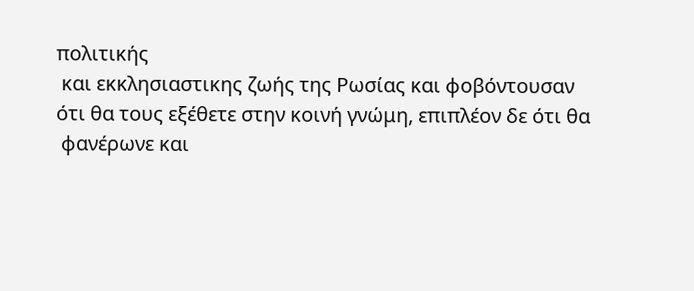πολιτικής
 και εκκλησιαστικης ζωής της Ρωσίας και φοβόντουσαν
ότι θα τους εξέθετε στην κοινή γνώμη, επιπλέον δε ότι θα
 φανέρωνε και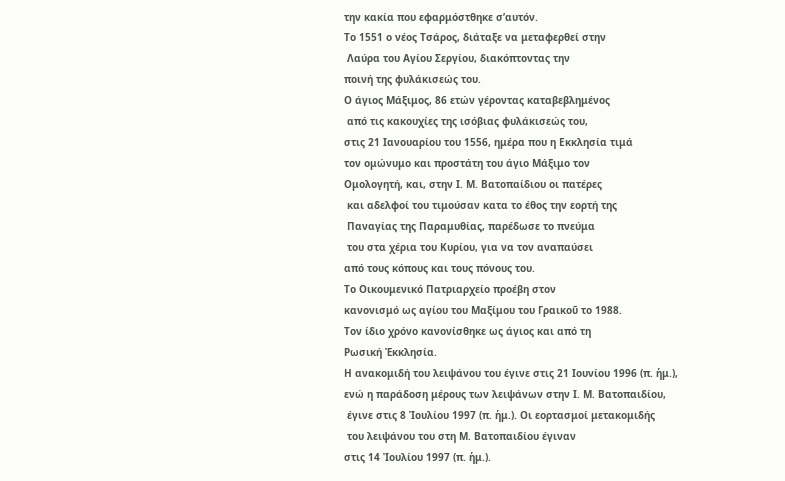την κακία που εφαρμόστθηκε σ’αυτόν.
Το 1551 ο νέος Τσάρος, διάταξε να μεταφερθεί στην
 Λαύρα του Αγίου Σεργίου, διακόπτοντας την
ποινή της φυλάκισεώς του.
Ο άγιος Μάξιμος, 86 ετών γέροντας καταβεβλημένος
 από τις κακουχίες της ισόβιας φυλάκισεώς του,
στις 21 Ιανουαρίου του 1556, ημέρα που η Εκκλησία τιμά
τον ομώνυμο και προστάτη του άγιο Μάξιμο τον
Ομολογητή, και, στην Ι. Μ. Βατοπαίδιου οι πατέρες
 και αδελφοί του τιμούσαν κατα το έθος την εορτή της
 Παναγίας της Παραμυθίας, παρέδωσε το πνεύμα
 του στα χέρια του Κυρίου, για να τον αναπαύσει
από τους κόπους και τους πόνους του.
Το Οικουμενικό Πατριαρχείο προέβη στον
κανονισμό ως αγίου του Μαξίμου του Γραικοῦ το 1988.
Τον ίδιο χρόνο κανονίσθηκε ως άγιος και από τη
Ρωσική Ἐκκλησία.
Η ανακομιδή του λειψάνου του έγινε στις 21 Ιουνίου 1996 (π. ἡμ.),
ενώ η παράδοση μέρους των λειψάνων στην Ι. Μ. Βατοπαιδίου,
 έγινε στις 8 Ἰουλίου 1997 (π. ἡμ.). Οι εορτασμοί μετακομιδής
 του λειψάνου του στη Μ. Βατοπαιδίου έγιναν
στις 14 Ἰουλίου 1997 (π. ἡμ.).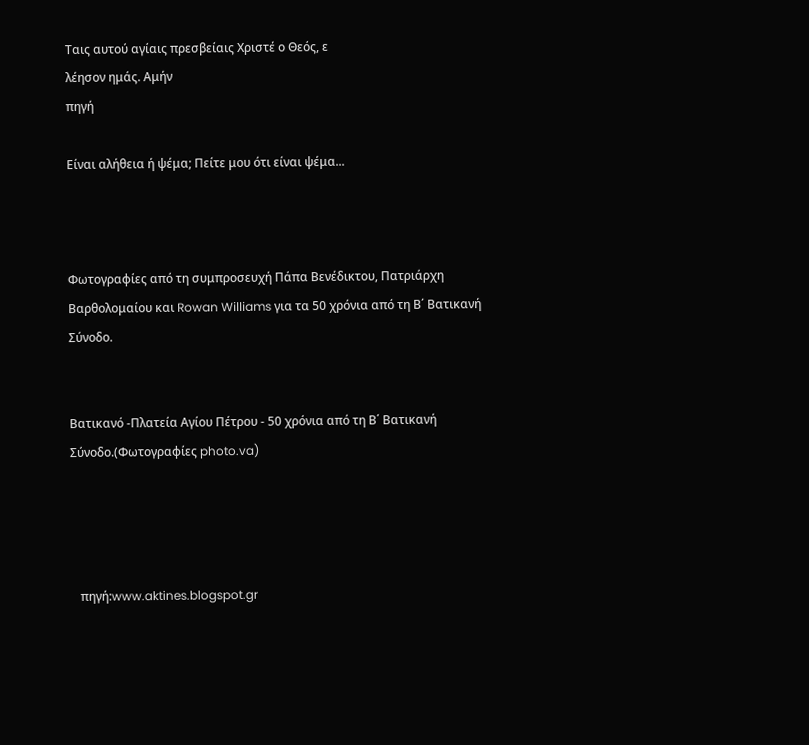Ταις αυτού αγίαις πρεσβείαις Χριστέ ο Θεός, ε
λέησον ημάς. Αμήν
πηγή

Είναι αλήθεια ή ψέμα; Πείτε μου ότι είναι ψέμα...



Φωτογραφίες από τη συμπροσευχή Πάπα Βενέδικτου, Πατριάρχη Βαρθολομαίου και Rowan Williams για τα 50 χρόνια από τη Β΄ Βατικανή Σύνοδο.


Βατικανό -Πλατεία Αγίου Πέτρου - 50 χρόνια από τη Β΄ Βατικανή Σύνοδο.(Φωτογραφίες photo.va)




   πηγή:www.aktines.blogspot.gr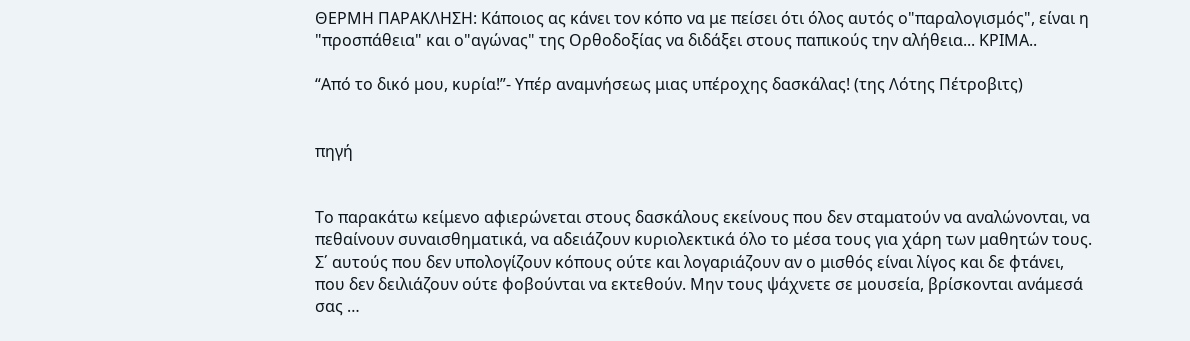ΘΕΡΜΗ ΠΑΡΑΚΛΗΣΗ: Κάποιος ας κάνει τον κόπο να με πείσει ότι όλος αυτός ο"παραλογισμός", είναι η "προσπάθεια" και ο"αγώνας" της Ορθοδοξίας να διδάξει στους παπικούς την αλήθεια... ΚΡΙΜΑ..

“Από το δικό μου, κυρία!”- Υπέρ αναμνήσεως μιας υπέροχης δασκάλας! (της Λότης Πέτροβιτς)


πηγή


Το παρακάτω κείμενο αφιερώνεται στους δασκάλους εκείνους που δεν σταματούν να αναλώνονται, να πεθαίνουν συναισθηματικά, να αδειάζουν κυριολεκτικά όλο το μέσα τους για χάρη των μαθητών τους. Σ΄ αυτούς που δεν υπολογίζουν κόπους ούτε και λογαριάζουν αν ο μισθός είναι λίγος και δε φτάνει, που δεν δειλιάζουν ούτε φοβούνται να εκτεθούν. Μην τους ψάχνετε σε μουσεία, βρίσκονται ανάμεσά σας …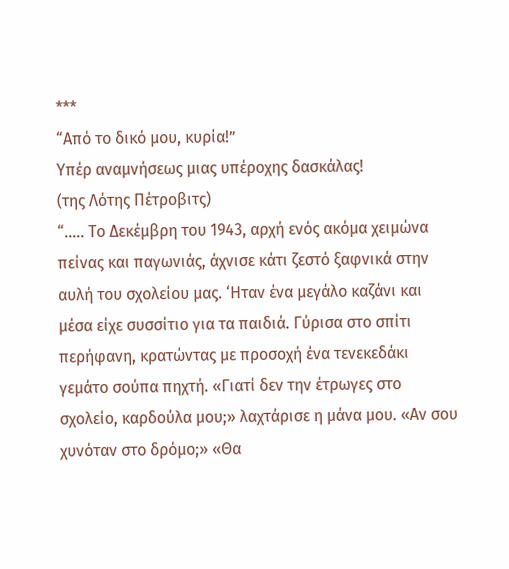***
“Από το δικό μου, κυρία!”
Υπέρ αναμνήσεως μιας υπέροχης δασκάλας!
(της Λότης Πέτροβιτς)
“….. Το Δεκέμβρη του 1943, αρχή ενός ακόμα χειμώνα πείνας και παγωνιάς, άχνισε κάτι ζεστό ξαφνικά στην αυλή του σχολείου μας. ‘Ηταν ένα μεγάλο καζάνι και μέσα είχε συσσίτιο για τα παιδιά. Γύρισα στο σπίτι περήφανη, κρατώντας με προσοχή ένα τενεκεδάκι γεμάτο σούπα πηχτή. «Γιατί δεν την έτρωγες στο σχολείο, καρδούλα μου;» λαχτάρισε η μάνα μου. «Αν σου χυνόταν στο δρόμο;» «Θα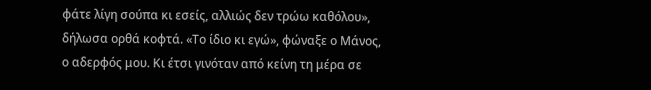φάτε λίγη σούπα κι εσείς, αλλιώς δεν τρώω καθόλου», δήλωσα ορθά κοφτά. «Το ίδιο κι εγώ», φώναξε ο Μάνος, ο αδερφός μου. Κι έτσι γινόταν από κείνη τη μέρα σε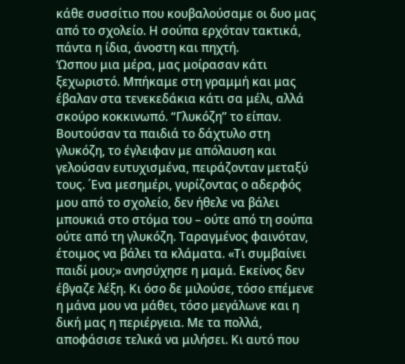κάθε συσσίτιο που κουβαλούσαμε οι δυο μας από το σχολείο. Η σούπα ερχόταν τακτικά, πάντα η ίδια, άνοστη και πηχτή.
‘Ωσπου μια μέρα, μας μοίρασαν κάτι ξεχωριστό. Μπήκαμε στη γραμμή και μας έβαλαν στα τενεκεδάκια κάτι σα μέλι, αλλά σκούρο κοκκινωπό. “Γλυκόζη” το είπαν. Βουτούσαν τα παιδιά το δάχτυλο στη γλυκόζη, το έγλειφαν με απόλαυση και γελούσαν ευτυχισμένα, πειράζονταν μεταξύ τους. ΄Ενα μεσημέρι, γυρίζοντας ο αδερφός μου από το σχολείο, δεν ήθελε να βάλει μπουκιά στο στόμα του – ούτε από τη σούπα ούτε από τη γλυκόζη. Ταραγμένος φαινόταν, έτοιμος να βάλει τα κλάματα. «Τι συμβαίνει παιδί μου;» ανησύχησε η μαμά. Εκείνος δεν έβγαζε λέξη. Κι όσο δε μιλούσε, τόσο επέμενε η μάνα μου να μάθει, τόσο μεγάλωνε και η δική μας η περιέργεια. Με τα πολλά, αποφάσισε τελικά να μιλήσει. Κι αυτό που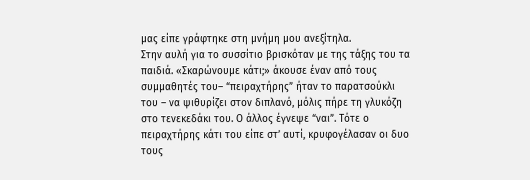μας είπε γράφτηκε στη μνήμη μου ανεξίτηλα.
Στην αυλή για το συσσίτιο βρισκόταν με της τάξης του τα παιδιά. «Σκαρώνουμε κάτι;» άκουσε έναν από τους συμμαθητές του– “πειραχτήρης” ήταν το παρατσούκλι του – να ψιθυρίζει στον διπλανό, μόλις πήρε τη γλυκόζη στο τενεκεδάκι του. Ο άλλος έγνεψε “ναι”. Τότε ο πειραχτήρης κάτι του είπε στ’ αυτί, κρυφογέλασαν οι δυο τους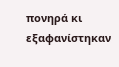πονηρά κι εξαφανίστηκαν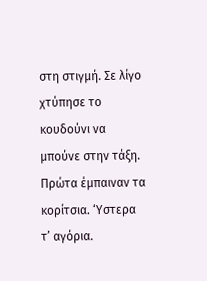στη στιγμή. Σε λίγο χτύπησε το κουδούνι να μπούνε στην τάξη. Πρώτα έμπαιναν τα κορίτσια. ‘Υστερα τ’ αγόρια.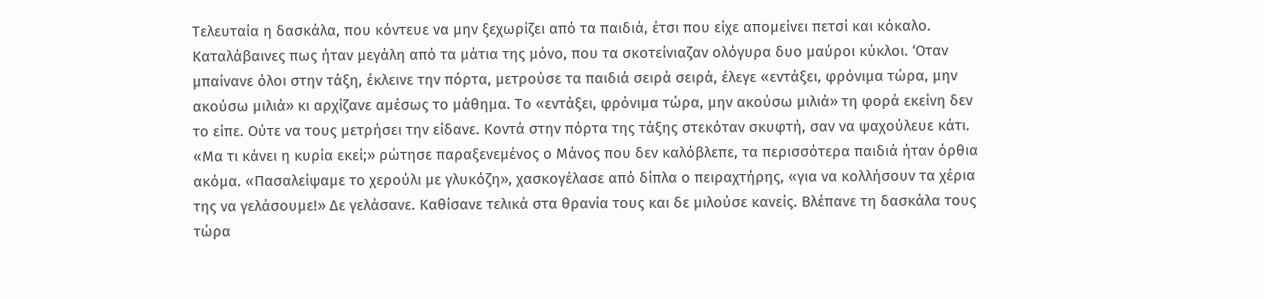Τελευταία η δασκάλα, που κόντευε να μην ξεχωρίζει από τα παιδιά, έτσι που είχε απομείνει πετσί και κόκαλο. Καταλάβαινες πως ήταν μεγάλη από τα μάτια της μόνο, που τα σκοτείνιαζαν ολόγυρα δυο μαύροι κύκλοι. ‘Οταν μπαίνανε όλοι στην τάξη, έκλεινε την πόρτα, μετρούσε τα παιδιά σειρά σειρά, έλεγε «εντάξει, φρόνιμα τώρα, μην ακούσω μιλιά» κι αρχίζανε αμέσως το μάθημα. Το «εντάξει, φρόνιμα τώρα, μην ακούσω μιλιά» τη φορά εκείνη δεν το είπε. Ούτε να τους μετρήσει την είδανε. Κοντά στην πόρτα της τάξης στεκόταν σκυφτή, σαν να ψαχούλευε κάτι. «Μα τι κάνει η κυρία εκεί;» ρώτησε παραξενεμένος ο Μάνος που δεν καλόβλεπε, τα περισσότερα παιδιά ήταν όρθια ακόμα. «Πασαλείψαμε το χερούλι με γλυκόζη», χασκογέλασε από δίπλα ο πειραχτήρης, «για να κολλήσουν τα χέρια της να γελάσουμε!» Δε γελάσανε. Καθίσανε τελικά στα θρανία τους και δε μιλούσε κανείς. Βλέπανε τη δασκάλα τους τώρα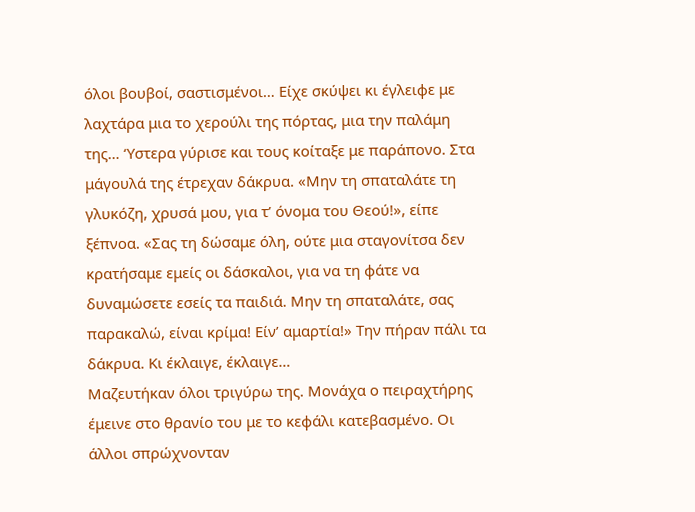όλοι βουβοί, σαστισμένοι… Είχε σκύψει κι έγλειφε με λαχτάρα μια το χερούλι της πόρτας, μια την παλάμη της… ‘Υστερα γύρισε και τους κοίταξε με παράπονο. Στα μάγουλά της έτρεχαν δάκρυα. «Μην τη σπαταλάτε τη γλυκόζη, χρυσά μου, για τ’ όνομα του Θεού!», είπε ξέπνοα. «Σας τη δώσαμε όλη, ούτε μια σταγονίτσα δεν κρατήσαμε εμείς οι δάσκαλοι, για να τη φάτε να δυναμώσετε εσείς τα παιδιά. Μην τη σπαταλάτε, σας παρακαλώ, είναι κρίμα! Είν’ αμαρτία!» Την πήραν πάλι τα δάκρυα. Κι έκλαιγε, έκλαιγε…
Μαζευτήκαν όλοι τριγύρω της. Μονάχα ο πειραχτήρης έμεινε στο θρανίο του με το κεφάλι κατεβασμένο. Οι άλλοι σπρώχνονταν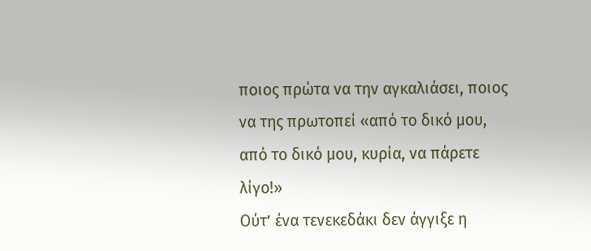ποιος πρώτα να την αγκαλιάσει, ποιος να της πρωτοπεί «από το δικό μου, από το δικό μου, κυρία, να πάρετε λίγο!»
Ούτ’ ένα τενεκεδάκι δεν άγγιξε η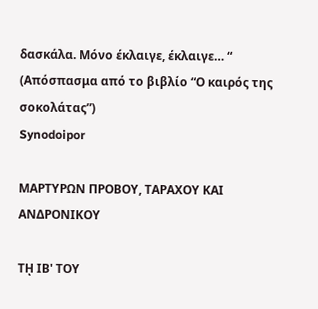δασκάλα. Μόνο έκλαιγε, έκλαιγε… “
(Απόσπασμα από το βιβλίο “Ο καιρός της σοκολάτας”)
Synodoipor

ΜΑΡΤΥΡΩΝ ΠΡΟΒΟΥ, ΤΑΡΑΧΟΥ ΚΑΙ ΑΝΔΡΟΝΙΚΟΥ

Τῌ ΙΒ' ΤΟΥ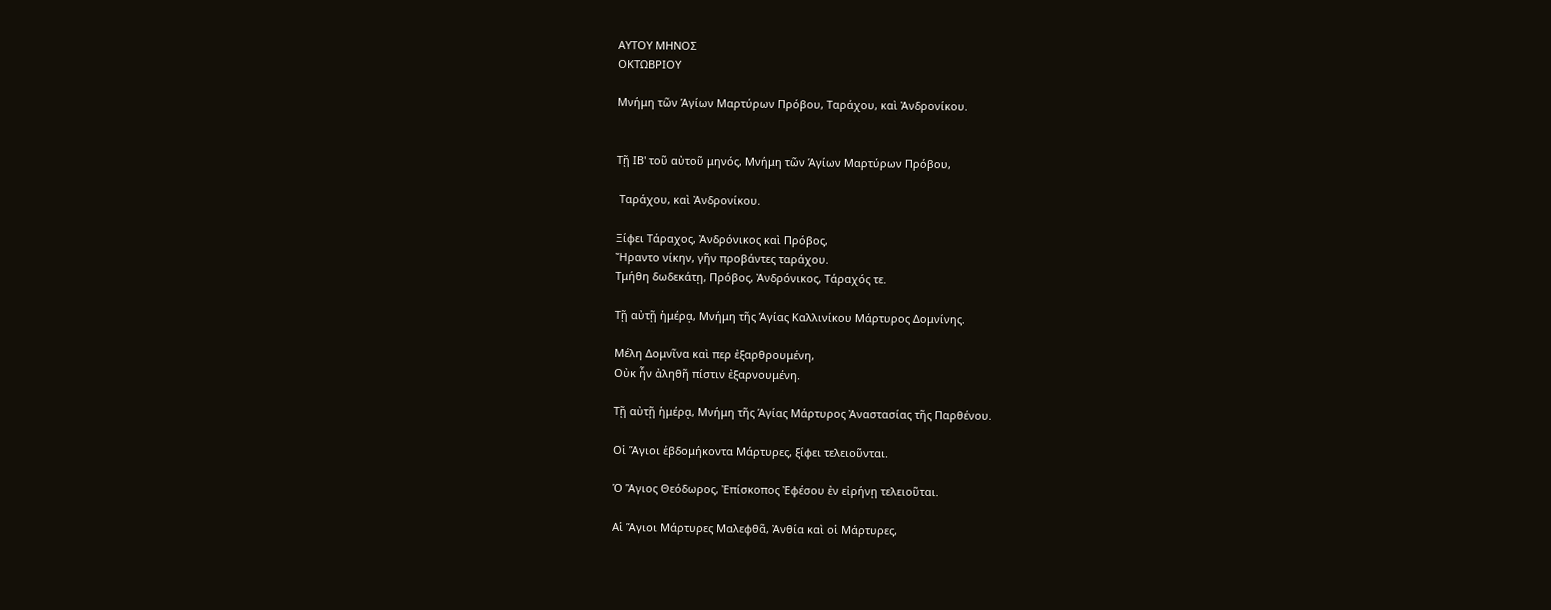ΑΥΤΟΥ ΜΗΝΟΣ
ΟΚΤΩΒΡΙΟΥ

Μνήμη τῶν Ἁγίων Μαρτύρων Πρόβου, Ταράχου, καὶ Ἀνδρονίκου.


Τῇ ΙΒ' τοῦ αὐτοῦ μηνός, Μνήμη τῶν Ἁγίων Μαρτύρων Πρόβου,

 Ταράχου, καὶ Ἀνδρονίκου.

Ξίφει Τάραχος, Ἀνδρόνικος καὶ Πρόβος,
Ἤραντο νίκην, γῆν προβάντες ταράχου.
Τμήθη δωδεκάτῃ, Πρόβος, Ἀνδρόνικος, Τάραχός τε.

Τῇ αὐτῇ ἡμέρᾳ, Μνήμη τῆς Ἁγίας Καλλινίκου Μάρτυρος Δομνίνης.

Μέλη Δομνῖνα καὶ περ ἐξαρθρουμένη,
Οὐκ ἦν ἀληθῆ πίστιν ἐξαρνουμένη.

Τῇ αὐτῇ ἡμέρᾳ, Μνήμη τῆς Ἁγίας Μάρτυρος Ἀναστασίας τῆς Παρθένου.

Οἱ Ἅγιοι ἑβδομήκοντα Μάρτυρες, ξίφει τελειοῦνται.

Ὁ Ἅγιος Θεόδωρος, Ἐπίσκοπος Ἐφέσου ἐν εἰρήνῃ τελειοῦται.

Αἱ Ἅγιοι Μάρτυρες Μαλεφθᾶ, Ἀνθία καὶ οἱ Μάρτυρες,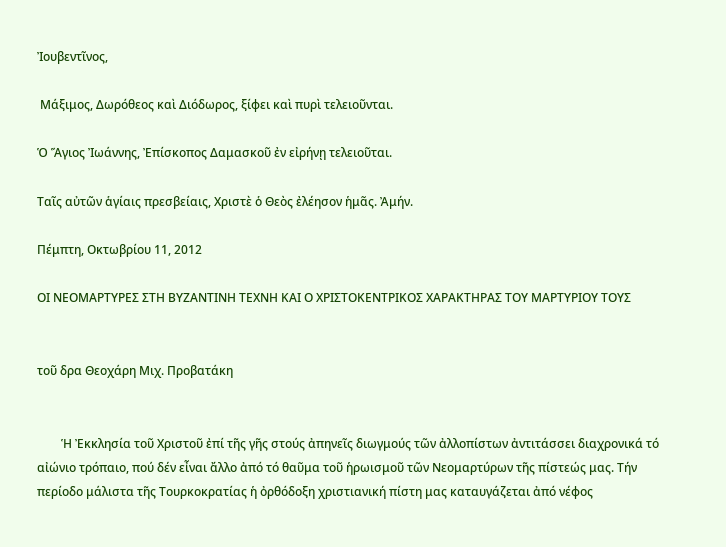Ἰουβεντῖνος,

 Μάξιμος, Δωρόθεος καὶ Διόδωρος, ξίφει καὶ πυρὶ τελειοῦνται.

Ὁ Ἅγιος Ἰωάννης, Ἐπίσκοπος Δαμασκοῦ ἐν εἰρήνῃ τελειοῦται.

Ταῖς αὐτῶν ἁγίαις πρεσβείαις, Χριστὲ ὁ Θεὸς ἐλέησον ἡμᾶς. Ἀμήν.

Πέμπτη, Οκτωβρίου 11, 2012

ΟΙ ΝΕΟΜΑΡΤΥΡΕΣ ΣΤΗ ΒΥΖΑΝΤΙΝΗ ΤΕΧΝΗ ΚΑΙ Ο ΧΡΙΣΤΟΚΕΝΤΡΙΚΟΣ ΧΑΡΑΚΤΗΡΑΣ ΤΟΥ ΜΑΡΤΥΡΙΟΥ ΤΟΥΣ


τοῦ δρα Θεοχάρη Μιχ. Προβατάκη


        Ἡ Ἐκκλησία τοῦ Χριστοῦ ἐπί τῆς γῆς στούς ἀπηνεῖς διωγμούς τῶν ἀλλοπίστων ἀντιτάσσει διαχρονικά τό αἰώνιο τρόπαιο, πού δέν εἶναι ἄλλο ἀπό τό θαῦμα τοῦ ἡρωισμοῦ τῶν Νεομαρτύρων τῆς πίστεώς μας. Τήν περίοδο μάλιστα τῆς Τουρκοκρατίας ἡ ὀρθόδοξη χριστιανική πίστη μας καταυγάζεται ἀπό νέφος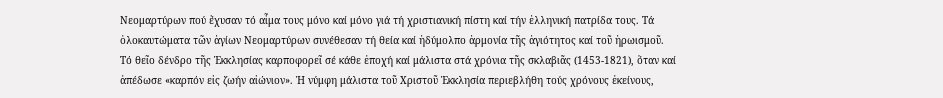Νεομαρτύρων πού ἔχυσαν τό αἷμα τους μόνο καί μόνο γιά τή χριστιανική πίστη καί τήν ἑλληνική πατρίδα τους. Τά ὁλοκαυτώματα τῶν ἁγίων Νεομαρτύρων συνέθεσαν τή θεία καί ἡδύμολπο ἁρμονία τῆς ἁγιότητος καί τοῦ ἡρωισμοῦ. Τό θεῖο δένδρο τῆς Ἐκκλησίας καρποφορεῖ σέ κάθε ἐποχή καί μάλιστα στά χρόνια τῆς σκλαβιᾶς (1453-1821), ὅταν καί ἀπέδωσε «καρπόν εἰς ζωήν αἰώνιον». Ἡ νύμφη μάλιστα τοῦ Χριστοῦ Ἐκκλησία περιεβλήθη τούς χρόνους ἐκείνους,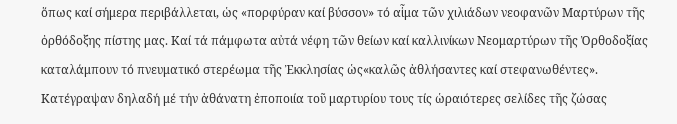ὅπως καί σήμερα περιβάλλεται, ὡς «πορφύραν καί βύσσον» τό αἷμα τῶν χιλιάδων νεοφανῶν Μαρτύρων τῆς ὀρθόδοξης πίστης μας. Καί τά πάμφωτα αὐτά νέφη τῶν θείων καί καλλινίκων Νεομαρτύρων τῆς Ὀρθοδοξίας καταλάμπουν τό πνευματικό στερέωμα τῆς Ἐκκλησίας ὡς«καλῶς ἀθλήσαντες καί στεφανωθέντες». Κατέγραψαν δηλαδή μέ τήν ἀθάνατη ἐποποιία τοῦ μαρτυρίου τους τίς ὡραιότερες σελίδες τῆς ζώσας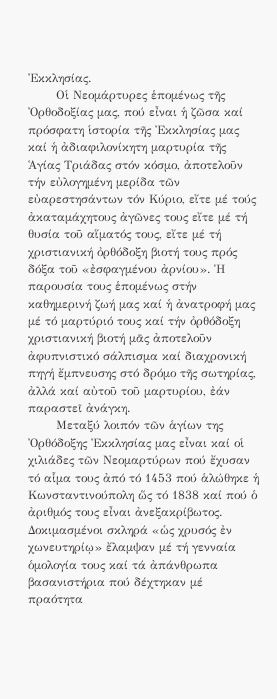Ἐκκλησίας.
       Οἱ Νεομάρτυρες ἑπομένως τῆς Ὀρθοδοξίας μας, πού εἶναι ἡ ζῶσα καί πρόσφατη ἱστορία τῆς Ἐκκλησίας μας καί ἡ ἀδιαφιλονίκητη μαρτυρία τῆς Ἁγίας Τριάδας στόν κόσμο, ἀποτελοῦν τήν εὐλογημένη μερίδα τῶν εὐαρεστησάντων τόν Κύριο, εἴτε μέ τούς ἀκαταμάχητους ἀγῶνες τους εἴτε μέ τή θυσία τοῦ αἵματός τους, εἴτε μέ τή χριστιανική ὀρθόδοξη βιοτή τους πρός δόξα τοῦ «ἐσφαγμένου ἀρνίου». Ἡ παρουσία τους ἑπομένως στήν καθημερινή ζωή μας καί ἡ ἀνατροφή μας μέ τό μαρτύριό τους καί τήν ὀρθόδοξη χριστιανική βιοτή μᾶς ἀποτελοῦν ἀφυπνιστικό σάλπισμα καί διαχρονική πηγή ἔμπνευσης στό δρόμο τῆς σωτηρίας, ἀλλά καί αὐτοῦ τοῦ μαρτυρίου, ἐάν παραστεῖ ἀνάγκη.
       Μεταξύ λοιπόν τῶν ἁγίων της Ὀρθόδοξης Ἐκκλησίας μας εἶναι καί οἱ χιλιάδες τῶν Νεομαρτύρων πού ἔχυσαν τό αἷμα τους ἀπό τό 1453 πού ἁλώθηκε ἡ Κωνσταντινούπολη ὥς τό 1838 καί πού ὁ ἀριθμός τους εἶναι ἀνεξακρίβωτος. Δοκιμασμένοι σκληρά «ὡς χρυσός ἐν χωνευτηρίῳ» ἔλαμψαν μέ τή γενναία ὁμολογία τους καί τά ἀπάνθρωπα βασανιστήρια πού δέχτηκαν μέ πραότητα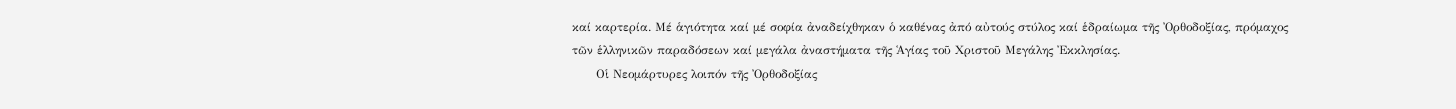καί καρτερία. Μέ ἁγιότητα καί μέ σοφία ἀναδείχθηκαν ὁ καθένας ἀπό αὐτούς στύλος καί ἑδραίωμα τῆς Ὀρθοδοξίας, πρόμαχος τῶν ἑλληνικῶν παραδόσεων καί μεγάλα ἀναστήματα τῆς Ἁγίας τοῦ Χριστοῦ Μεγάλης Ἐκκλησίας.
      Οἱ Νεομάρτυρες λοιπόν τῆς Ὀρθοδοξίας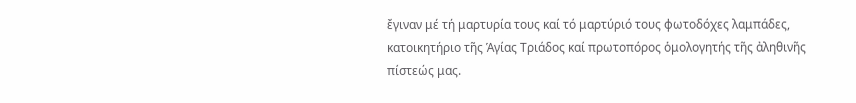ἔγιναν μέ τή μαρτυρία τους καί τό μαρτύριό τους φωτοδόχες λαμπάδες, κατοικητήριο τῆς Ἁγίας Τριάδος καί πρωτοπόρος ὁμολογητής τῆς ἀληθινῆς πίστεώς μας.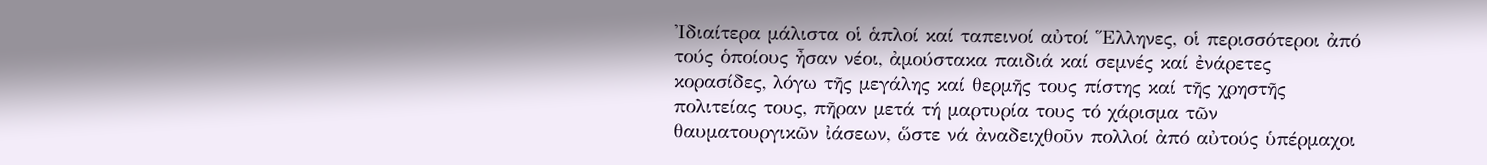Ἰδιαίτερα μάλιστα οἱ ἁπλοί καί ταπεινοί αὐτοί Ἕλληνες, οἱ περισσότεροι ἀπό τούς ὁποίους ἦσαν νέοι, ἀμούστακα παιδιά καί σεμνές καί ἐνάρετες κορασίδες, λόγω τῆς μεγάλης καί θερμῆς τους πίστης καί τῆς χρηστῆς πολιτείας τους, πῆραν μετά τή μαρτυρία τους τό χάρισμα τῶν θαυματουργικῶν ἰάσεων, ὥστε νά ἀναδειχθοῦν πολλοί ἀπό αὐτούς ὑπέρμαχοι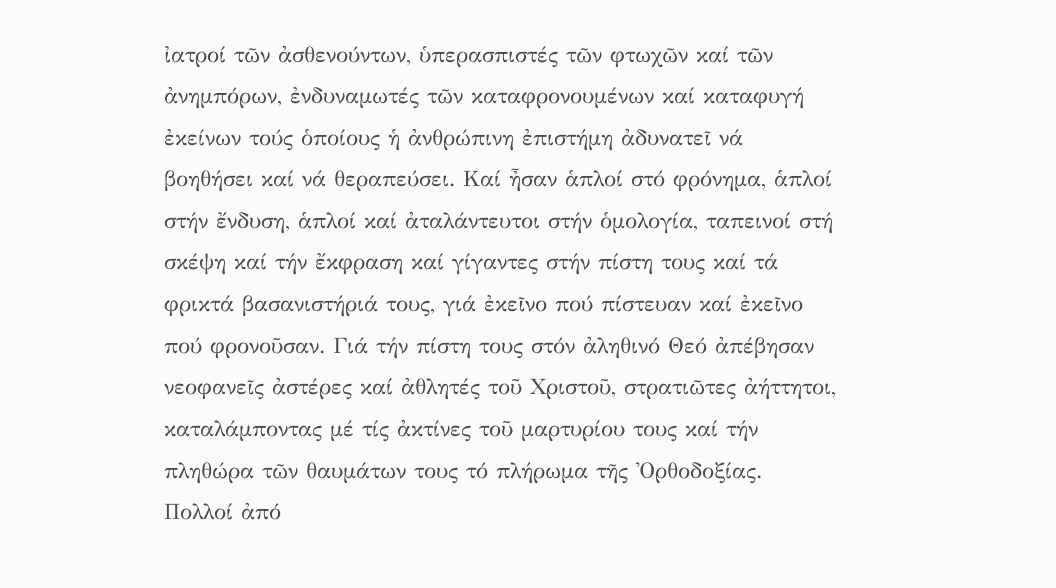ἰατροί τῶν ἀσθενούντων, ὑπερασπιστές τῶν φτωχῶν καί τῶν ἀνημπόρων, ἐνδυναμωτές τῶν καταφρονουμένων καί καταφυγή ἐκείνων τούς ὁποίους ἡ ἀνθρώπινη ἐπιστήμη ἀδυνατεῖ νά βοηθήσει καί νά θεραπεύσει. Καί ἦσαν ἁπλοί στό φρόνημα, ἁπλοί στήν ἔνδυση, ἁπλοί καί ἀταλάντευτοι στήν ὁμολογία, ταπεινοί στή σκέψη καί τήν ἔκφραση καί γίγαντες στήν πίστη τους καί τά φρικτά βασανιστήριά τους, γιά ἐκεῖνο πού πίστευαν καί ἐκεῖνο πού φρονοῦσαν. Γιά τήν πίστη τους στόν ἀληθινό Θεό ἀπέβησαν νεοφανεῖς ἀστέρες καί ἀθλητές τοῦ Χριστοῦ, στρατιῶτες ἀήττητοι, καταλάμποντας μέ τίς ἀκτίνες τοῦ μαρτυρίου τους καί τήν πληθώρα τῶν θαυμάτων τους τό πλήρωμα τῆς Ὀρθοδοξίας. Πολλοί ἀπό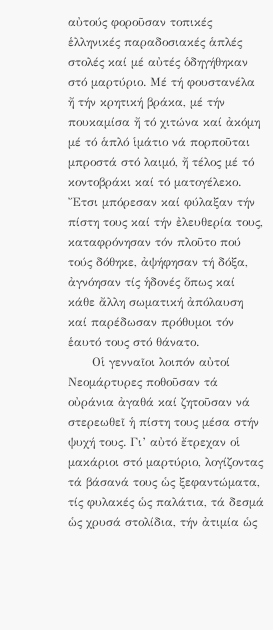αὐτούς φοροῦσαν τοπικές ἑλληνικές παραδοσιακές ἁπλές στολές καί μέ αὐτές ὁδηγήθηκαν στό μαρτύριο. Μέ τή φουστανέλα ἤ τήν κρητική βράκα, μέ τήν πουκαμίσα ἤ τό χιτώνα καί ἀκόμη μέ τό ἁπλό ἱμάτιο νά πορποῦται μπροστά στό λαιμό, ἤ τέλος μέ τό κοντοβράκι καί τό ματογέλεκο. Ἔτσι μπόρεσαν καί φύλαξαν τήν πίστη τους καί τήν ἐλευθερία τους, καταφρόνησαν τόν πλοῦτο πού τούς δόθηκε, ἀψήφησαν τή δόξα, ἀγνόησαν τίς ἡδονές ὅπως καί κάθε ἄλλη σωματική ἀπόλαυση καί παρέδωσαν πρόθυμοι τόν ἑαυτό τους στό θάνατο.
      Οἱ γενναῖοι λοιπόν αὐτοί Νεομάρτυρες ποθοῦσαν τά οὐράνια ἀγαθά καί ζητοῦσαν νά στερεωθεῖ ἡ πίστη τους μέσα στήν ψυχή τους. Γι’ αὐτό ἔτρεχαν οἱ μακάριοι στό μαρτύριο, λογίζοντας τά βάσανά τους ὡς ξεφαντώματα, τίς φυλακές ὡς παλάτια, τά δεσμά ὡς χρυσά στολίδια, τήν ἀτιμία ὡς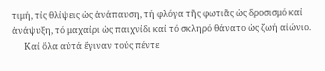τιμή, τίς θλίψεις ὡς ἀνάπαυση, τή φλόγα τῆς φωτιᾶς ὡς δροσισμό καί ἀνάψυξη, τό μαχαίρι ὡς παιχνίδι καί τό σκληρό θάνατο ὡς ζωή αἰώνιο.
      Καί ὅλα αὐτά ἔγιναν τούς πέντε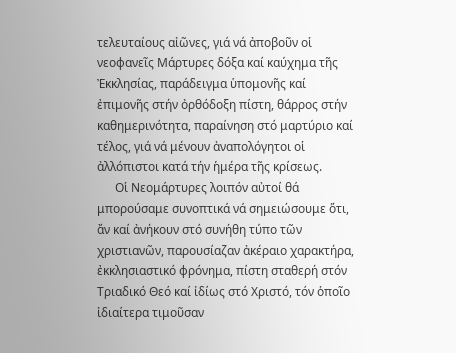τελευταίους αἰῶνες, γιά νά ἀποβοῦν οἱ νεοφανεῖς Μάρτυρες δόξα καί καύχημα τῆς Ἐκκλησίας, παράδειγμα ὑπομονῆς καί ἐπιμονῆς στήν ὀρθόδοξη πίστη, θάρρος στήν καθημερινότητα, παραίνηση στό μαρτύριο καί τέλος, γιά νά μένουν ἀναπολόγητοι οἱ ἀλλόπιστοι κατά τήν ἡμέρα τῆς κρίσεως.
      Οἱ Νεομάρτυρες λοιπόν αὐτοί θά μπορούσαμε συνοπτικά νά σημειώσουμε ὅτι, ἄν καί ἀνήκουν στό συνήθη τύπο τῶν χριστιανῶν, παρουσίαζαν ἀκέραιο χαρακτήρα, ἐκκλησιαστικό φρόνημα, πίστη σταθερή στόν Τριαδικό Θεό καί ἰδίως στό Χριστό, τόν ὁποῖο ἰδιαίτερα τιμοῦσαν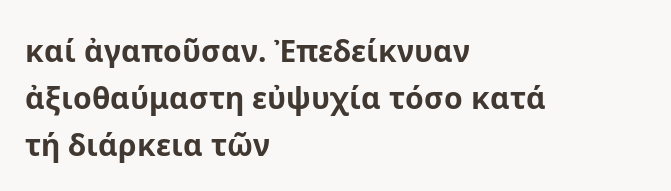καί ἀγαποῦσαν. Ἐπεδείκνυαν ἀξιοθαύμαστη εὐψυχία τόσο κατά τή διάρκεια τῶν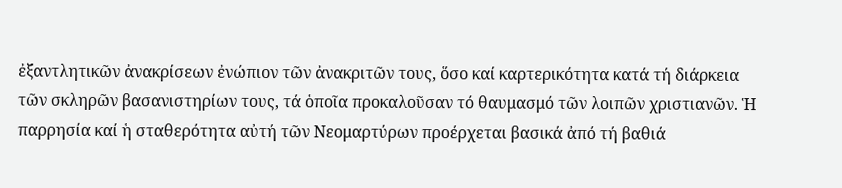ἐξαντλητικῶν ἀνακρίσεων ἐνώπιον τῶν ἀνακριτῶν τους, ὅσο καί καρτερικότητα κατά τή διάρκεια τῶν σκληρῶν βασανιστηρίων τους, τά ὁποῖα προκαλοῦσαν τό θαυμασμό τῶν λοιπῶν χριστιανῶν. Ἡ παρρησία καί ἡ σταθερότητα αὐτή τῶν Νεομαρτύρων προέρχεται βασικά ἀπό τή βαθιά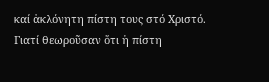καί ἀκλόνητη πίστη τους στό Χριστό. Γιατί θεωροῦσαν ὅτι ἡ πίστη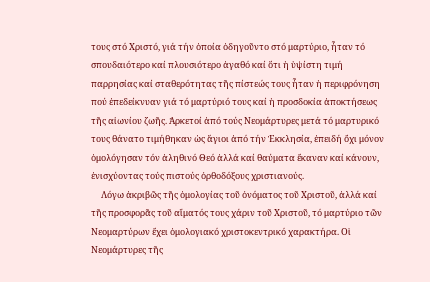τους στό Χριστό, γιά τήν ὁποία ὁδηγοῦντο στό μαρτύριο, ἦταν τό σπουδαιότερο καί πλουσιότερο ἀγαθό καί ὅτι ἡ ὑψίστη τιμή παρρησίας καί σταθερότητας τῆς πίστεώς τους ἦταν ἡ περιφρόνηση πού ἐπεδείκνυαν γιά τό μαρτύριό τους καί ἡ προσδοκία ἀποκτήσεως τῆς αἰωνίου ζωῆς. Ἀρκετοί ἀπό τούς Νεομάρτυρες μετά τό μαρτυρικό τους θάνατο τιμήθηκαν ὡς ἅγιοι ἀπό τήν Ἐκκλησία, ἐπειδή ὄχι μόνον ὁμολόγησαν τόν ἀληθινό Θεό ἀλλά καί θαύματα ἔκαναν καί κάνουν, ἐνισχύοντας τούς πιστούς ὀρθοδόξους χριστιανούς.
     Λόγω ἀκριβῶς τῆς ὁμολογίας τοῦ ὀνόματος τοῦ Χριστοῦ, ἀλλά καί τῆς προσφορᾶς τοῦ αἵματός τους χάριν τοῦ Χριστοῦ, τό μαρτύριο τῶν Νεομαρτύρων ἔχει ὁμολογιακό χριστοκεντρικό χαρακτήρα. Οἱ Νεομάρτυρες τῆς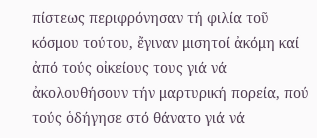πίστεως περιφρόνησαν τή φιλία τοῦ κόσμου τούτου, ἔγιναν μισητοί ἀκόμη καί ἀπό τούς οἰκείους τους γιά νά ἀκολουθήσουν τήν μαρτυρική πορεία, πού τούς ὁδήγησε στό θάνατο γιά νά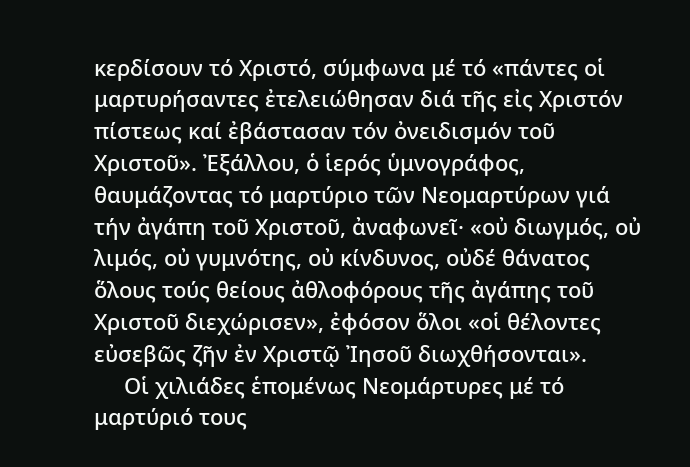κερδίσουν τό Χριστό, σύμφωνα μέ τό «πάντες οἱ μαρτυρήσαντες ἐτελειώθησαν διά τῆς εἰς Χριστόν πίστεως καί ἐβάστασαν τόν ὀνειδισμόν τοῦ Χριστοῦ». Ἐξάλλου, ὁ ἱερός ὑμνογράφος, θαυμάζοντας τό μαρτύριο τῶν Νεομαρτύρων γιά τήν ἀγάπη τοῦ Χριστοῦ, ἀναφωνεῖ· «οὐ διωγμός, οὐ λιμός, οὐ γυμνότης, οὐ κίνδυνος, οὐδέ θάνατος ὅλους τούς θείους ἀθλοφόρους τῆς ἀγάπης τοῦ Χριστοῦ διεχώρισεν», ἐφόσον ὅλοι «οἱ θέλοντες εὐσεβῶς ζῆν ἐν Χριστῷ Ἰησοῦ διωχθήσονται».
     Οἱ χιλιάδες ἑπομένως Νεομάρτυρες μέ τό μαρτύριό τους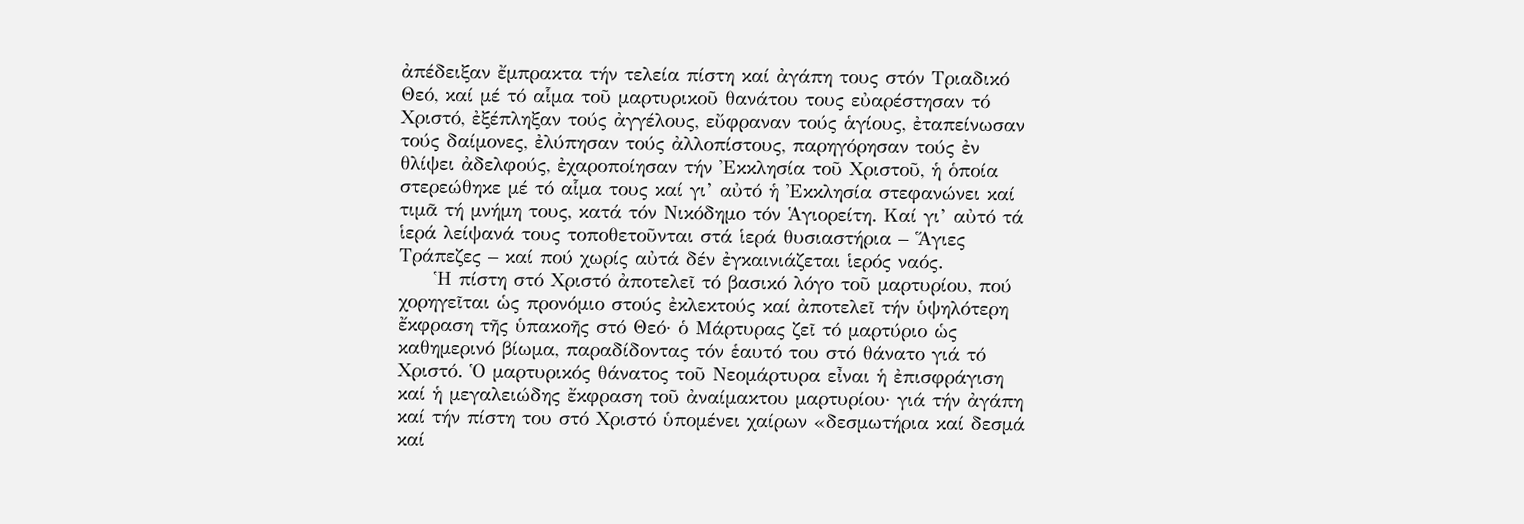ἀπέδειξαν ἔμπρακτα τήν τελεία πίστη καί ἀγάπη τους στόν Τριαδικό Θεό, καί μέ τό αἷμα τοῦ μαρτυρικοῦ θανάτου τους εὐαρέστησαν τό Χριστό, ἐξέπληξαν τούς ἀγγέλους, εὔφραναν τούς ἁγίους, ἐταπείνωσαν τούς δαίμονες, ἐλύπησαν τούς ἀλλοπίστους, παρηγόρησαν τούς ἐν θλίψει ἀδελφούς, ἐχαροποίησαν τήν Ἐκκλησία τοῦ Χριστοῦ, ἡ ὁποία στερεώθηκε μέ τό αἷμα τους καί γι’ αὐτό ἡ Ἐκκλησία στεφανώνει καί τιμᾶ τή μνήμη τους, κατά τόν Νικόδημο τόν Ἁγιορείτη. Καί γι’ αὐτό τά ἱερά λείψανά τους τοποθετοῦνται στά ἱερά θυσιαστήρια – Ἅγιες Τράπεζες – καί πού χωρίς αὐτά δέν ἐγκαινιάζεται ἱερός ναός.
     Ἡ πίστη στό Χριστό ἀποτελεῖ τό βασικό λόγο τοῦ μαρτυρίου, πού χορηγεῖται ὡς προνόμιο στούς ἐκλεκτούς καί ἀποτελεῖ τήν ὑψηλότερη ἔκφραση τῆς ὑπακοῆς στό Θεό· ὁ Μάρτυρας ζεῖ τό μαρτύριο ὡς καθημερινό βίωμα, παραδίδοντας τόν ἑαυτό του στό θάνατο γιά τό Χριστό. Ὁ μαρτυρικός θάνατος τοῦ Νεομάρτυρα εἶναι ἡ ἐπισφράγιση καί ἡ μεγαλειώδης ἔκφραση τοῦ ἀναίμακτου μαρτυρίου· γιά τήν ἀγάπη καί τήν πίστη του στό Χριστό ὑπομένει χαίρων «δεσμωτήρια καί δεσμά καί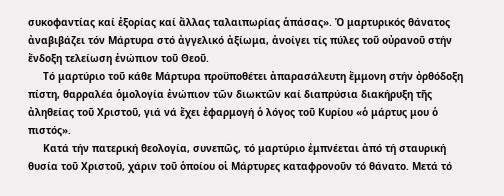συκοφαντίας καί ἐξορίας καί ἄλλας ταλαιπωρίας ἁπάσας». Ὁ μαρτυρικός θάνατος ἀναβιβάζει τόν Μάρτυρα στό ἀγγελικό ἀξίωμα, ἀνοίγει τίς πύλες τοῦ οὐρανοῦ στήν ἔνδοξη τελείωση ἐνώπιον τοῦ Θεοῦ.
     Τό μαρτύριο τοῦ κάθε Μάρτυρα προϋποθέτει ἀπαρασάλευτη ἔμμονη στήν ὀρθόδοξη πίστη, θαρραλέα ὁμολογία ἐνώπιον τῶν διωκτῶν καί διαπρύσια διακήρυξη τῆς ἀληθείας τοῦ Χριστοῦ, γιά νά ἔχει ἐφαρμογή ὁ λόγος τοῦ Κυρίου «ὁ μάρτυς μου ὁ πιστός».
     Κατά τήν πατερική θεολογία, συνεπῶς, τό μαρτύριο ἐμπνέεται ἀπό τή σταυρική θυσία τοῦ Χριστοῦ, χάριν τοῦ ὁποίου οἱ Μάρτυρες καταφρονοῦν τό θάνατο. Μετά τό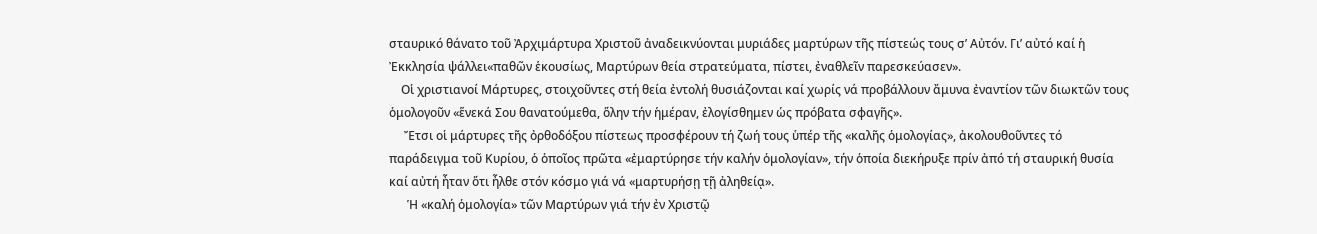σταυρικό θάνατο τοῦ Ἀρχιμάρτυρα Χριστοῦ ἀναδεικνύονται μυριάδες μαρτύρων τῆς πίστεώς τους σ’ Αὐτόν. Γι’ αὐτό καί ἡ Ἐκκλησία ψάλλει«παθῶν ἑκουσίως, Μαρτύρων θεία στρατεύματα, πίστει, ἐναθλεῖν παρεσκεύασεν».
    Οἱ χριστιανοί Μάρτυρες, στοιχοῦντες στή θεία ἐντολή θυσιάζονται καί χωρίς νά προβάλλουν ἄμυνα ἐναντίον τῶν διωκτῶν τους ὁμολογοῦν «ἕνεκά Σου θανατούμεθα, ὅλην τήν ἡμέραν, ἐλογίσθημεν ὡς πρόβατα σφαγῆς».
     Ἔτσι οἱ μάρτυρες τῆς ὀρθοδόξου πίστεως προσφέρουν τή ζωή τους ὑπέρ τῆς «καλῆς ὁμολογίας», ἀκολουθοῦντες τό παράδειγμα τοῦ Κυρίου, ὁ ὁποῖος πρῶτα «ἐμαρτύρησε τήν καλήν ὁμολογίαν», τήν ὁποία διεκήρυξε πρίν ἀπό τή σταυρική θυσία καί αὐτή ἦταν ὅτι ἦλθε στόν κόσμο γιά νά «μαρτυρήσῃ τῇ ἀληθείᾳ».
      Ἡ «καλή ὁμολογία» τῶν Μαρτύρων γιά τήν ἐν Χριστῷ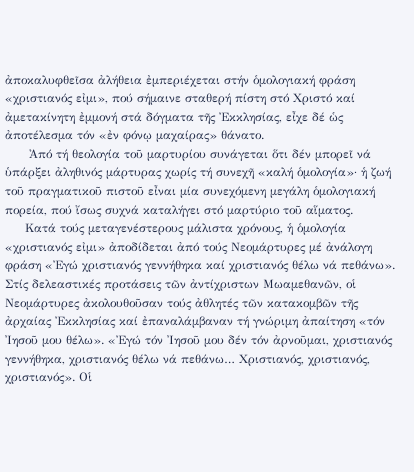ἀποκαλυφθεῖσα ἀλήθεια ἐμπεριέχεται στήν ὁμολογιακή φράση «χριστιανός εἰμι», πού σήμαινε σταθερή πίστη στό Χριστό καί ἀμετακίνητη ἐμμονή στά δόγματα τῆς Ἐκκλησίας, εἶχε δέ ὡς ἀποτέλεσμα τόν «ἐν φόνῳ μαχαίρας» θάνατο.
      Ἀπό τή θεολογία τοῦ μαρτυρίου συνάγεται ὅτι δέν μπορεῖ νά ὑπάρξει ἀληθινός μάρτυρας χωρίς τή συνεχῆ «καλή ὁμολογία»· ἡ ζωή τοῦ πραγματικοῦ πιστοῦ εἶναι μία συνεχόμενη μεγάλη ὁμολογιακή πορεία, πού ἴσως συχνά καταλήγει στό μαρτύριο τοῦ αἵματος.
     Κατά τούς μεταγενέστερους μάλιστα χρόνους, ἡ ὁμολογία «χριστιανός εἰμι» ἀποδίδεται ἀπό τούς Νεομάρτυρες μέ ἀνάλογη φράση «Ἐγώ χριστιανός γεννήθηκα καί χριστιανός θέλω νά πεθάνω». Στίς δελεαστικές προτάσεις τῶν ἀντίχριστων Μωαμεθανῶν, οἱ Νεομάρτυρες ἀκολουθοῦσαν τούς ἀθλητές τῶν κατακομβῶν τῆς ἀρχαίας Ἐκκλησίας καί ἐπαναλάμβαναν τή γνώριμη ἀπαίτηση «τόν Ἰησοῦ μου θέλω». «Ἐγώ τόν Ἰησοῦ μου δέν τόν ἀρνοῦμαι, χριστιανός γεννήθηκα, χριστιανός θέλω νά πεθάνω… Χριστιανός, χριστιανός, χριστιανός». Οἱ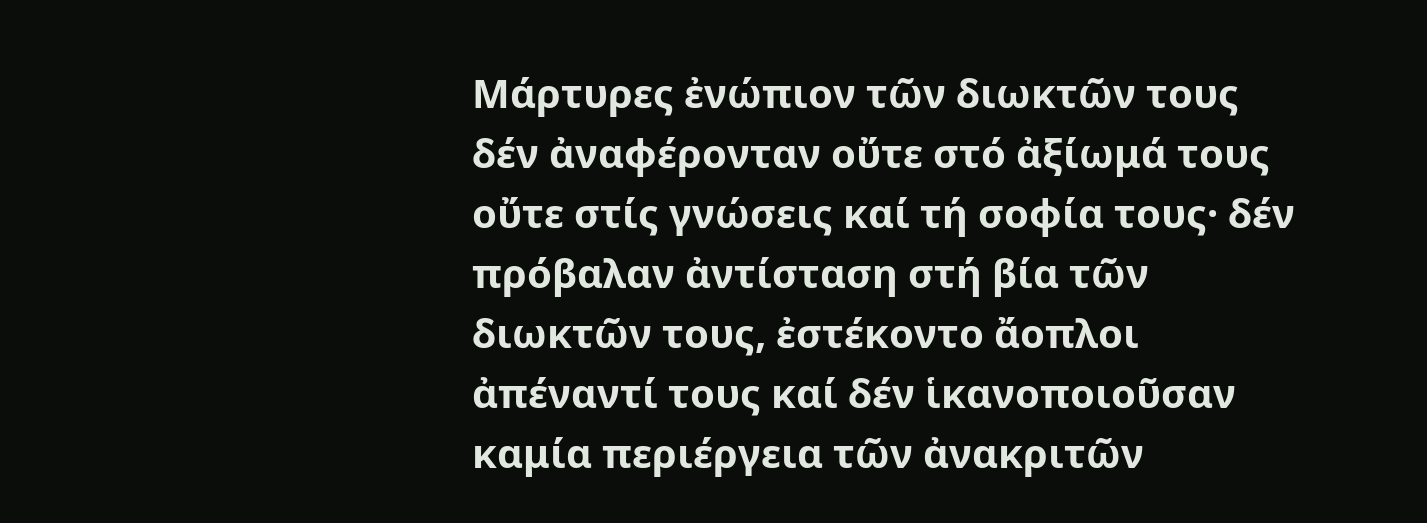Μάρτυρες ἐνώπιον τῶν διωκτῶν τους δέν ἀναφέρονταν οὔτε στό ἀξίωμά τους οὔτε στίς γνώσεις καί τή σοφία τους· δέν πρόβαλαν ἀντίσταση στή βία τῶν διωκτῶν τους, ἐστέκοντο ἄοπλοι ἀπέναντί τους καί δέν ἱκανοποιοῦσαν καμία περιέργεια τῶν ἀνακριτῶν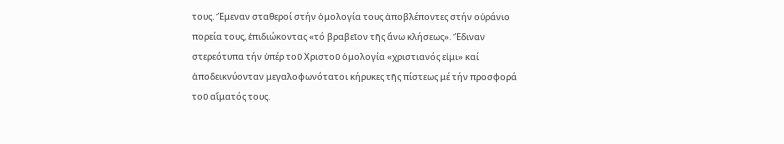τους. Ἔμεναν σταθεροί στήν ὁμολογία τους ἀποβλέποντες στήν οὐράνιο πορεία τους, ἐπιδιώκοντας «τό βραβεῖον τῆς ἄνω κλήσεως». Ἔδιναν στερεότυπα τήν ὑπέρ τοῦ Χριστοῦ ὁμολογία «χριστιανός εἰμι» καί ἀποδεικνύονταν μεγαλοφωνότατοι κήρυκες τῆς πίστεως μέ τήν προσφορά τοῦ αἵματός τους.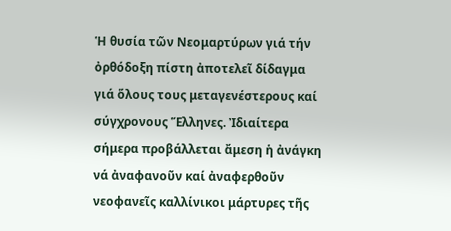Ἡ θυσία τῶν Νεομαρτύρων γιά τήν ὀρθόδοξη πίστη ἀποτελεῖ δίδαγμα γιά ὅλους τους μεταγενέστερους καί σύγχρονους Ἕλληνες. Ἰδιαίτερα σήμερα προβάλλεται ἄμεση ἡ ἀνάγκη νά ἀναφανοῦν καί ἀναφερθοῦν νεοφανεῖς καλλίνικοι μάρτυρες τῆς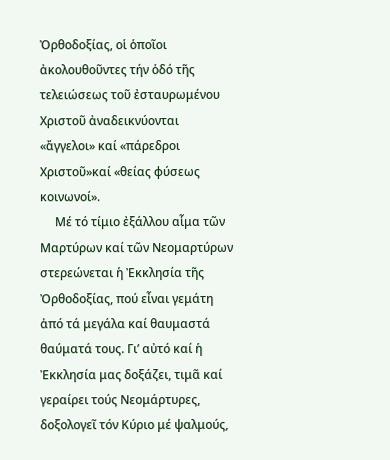Ὀρθοδοξίας, οἱ ὁποῖοι ἀκολουθοῦντες τήν ὁδό τῆς τελειώσεως τοῦ ἐσταυρωμένου Χριστοῦ ἀναδεικνύονται «ἄγγελοι» καί «πάρεδροι Χριστοῦ»καί «θείας φύσεως κοινωνοί».
     Μέ τό τίμιο ἐξάλλου αἷμα τῶν Μαρτύρων καί τῶν Νεομαρτύρων στερεώνεται ἡ Ἐκκλησία τῆς Ὀρθοδοξίας, πού εἶναι γεμάτη ἀπό τά μεγάλα καί θαυμαστά θαύματά τους. Γι’ αὐτό καί ἡ Ἐκκλησία μας δοξάζει, τιμᾶ καί γεραίρει τούς Νεομάρτυρες, δοξολογεῖ τόν Κύριο μέ ψαλμούς,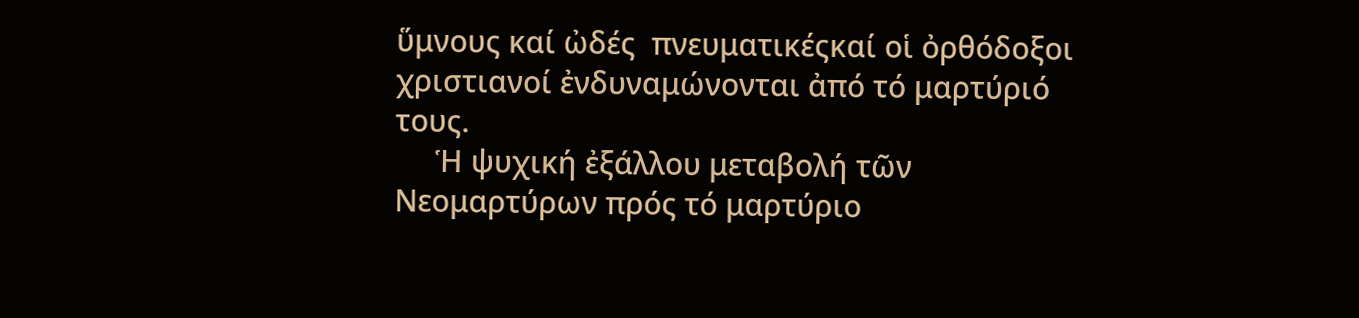ὕμνους καί ὠδές  πνευματικέςκαί οἱ ὀρθόδοξοι χριστιανοί ἐνδυναμώνονται ἀπό τό μαρτύριό τους.
     Ἡ ψυχική ἐξάλλου μεταβολή τῶν Νεομαρτύρων πρός τό μαρτύριο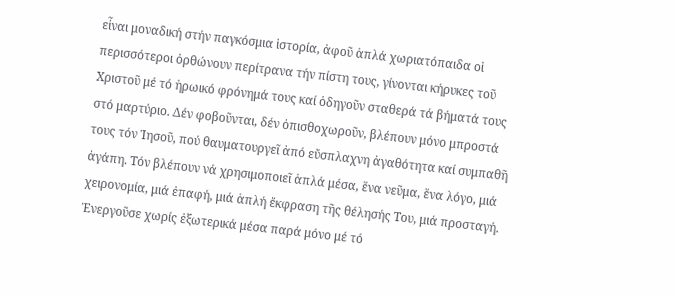εἶναι μοναδική στήν παγκόσμια ἱστορία, ἀφοῦ ἁπλά χωριατόπαιδα οἱ περισσότεροι ὀρθώνουν περίτρανα τήν πίστη τους, γίνονται κήρυκες τοῦ Χριστοῦ μέ τό ἡρωικό φρόνημά τους καί ὁδηγοῦν σταθερά τά βήματά τους στό μαρτύριο. Δέν φοβοῦνται, δέν ὀπισθοχωροῦν, βλέπουν μόνο μπροστά τους τόν Ἰησοῦ, πού θαυματουργεῖ ἀπό εὔσπλαχνη ἀγαθότητα καί συμπαθῆ ἀγάπη. Τόν βλέπουν νά χρησιμοποιεῖ ἁπλά μέσα, ἕνα νεῦμα, ἕνα λόγο, μιά χειρονομία, μιά ἐπαφή, μιά ἁπλή ἔκφραση τῆς θέλησής Του, μιά προσταγή. Ἐνεργοῦσε χωρίς ἐξωτερικά μέσα παρά μόνο μέ τό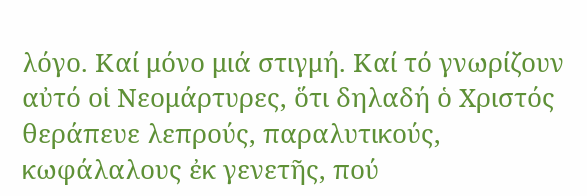λόγο. Καί μόνο μιά στιγμή. Καί τό γνωρίζουν αὐτό οἱ Νεομάρτυρες, ὅτι δηλαδή ὁ Χριστός θεράπευε λεπρούς, παραλυτικούς, κωφάλαλους ἐκ γενετῆς, πού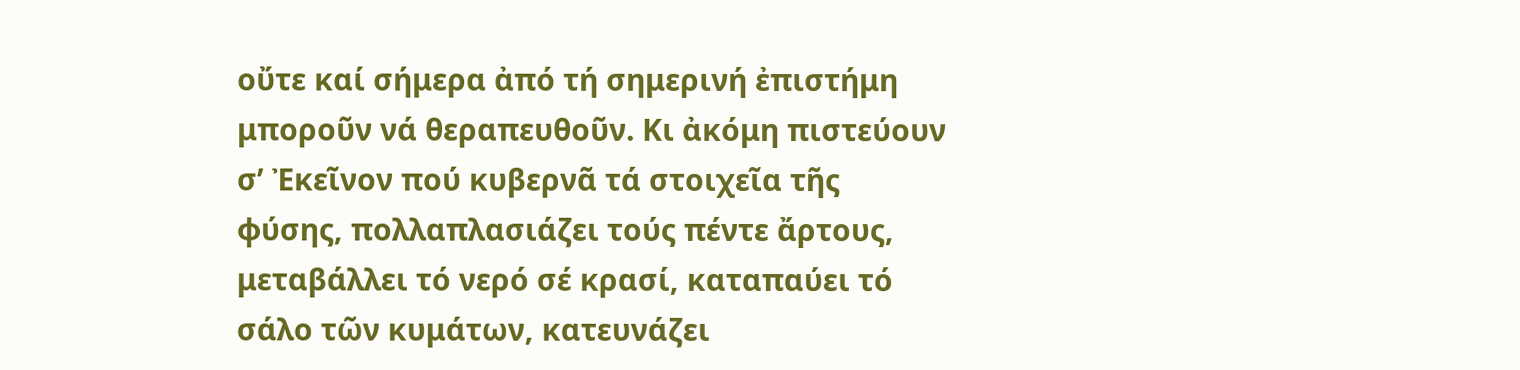οὔτε καί σήμερα ἀπό τή σημερινή ἐπιστήμη μποροῦν νά θεραπευθοῦν. Κι ἀκόμη πιστεύουν σ’ Ἐκεῖνον πού κυβερνᾶ τά στοιχεῖα τῆς φύσης, πολλαπλασιάζει τούς πέντε ἄρτους, μεταβάλλει τό νερό σέ κρασί, καταπαύει τό σάλο τῶν κυμάτων, κατευνάζει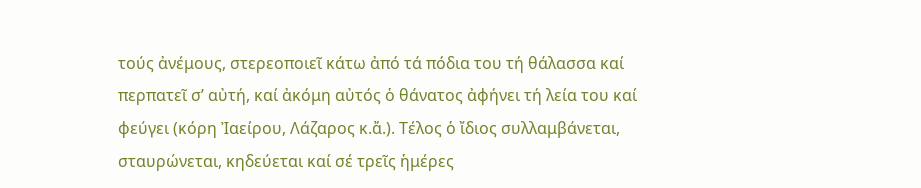τούς ἀνέμους, στερεοποιεῖ κάτω ἀπό τά πόδια του τή θάλασσα καί περπατεῖ σ’ αὐτή, καί ἀκόμη αὐτός ὁ θάνατος ἀφήνει τή λεία του καί φεύγει (κόρη Ἰαείρου, Λάζαρος κ.ἄ.). Τέλος ὁ ἴδιος συλλαμβάνεται, σταυρώνεται, κηδεύεται καί σέ τρεῖς ἡμέρες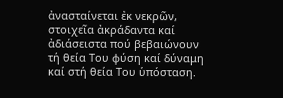ἀνασταίνεται ἐκ νεκρῶν, στοιχεῖα ἀκράδαντα καί ἀδιάσειστα πού βεβαιώνουν τή θεία Του φύση καί δύναμη καί στή θεία Του ὑπόσταση.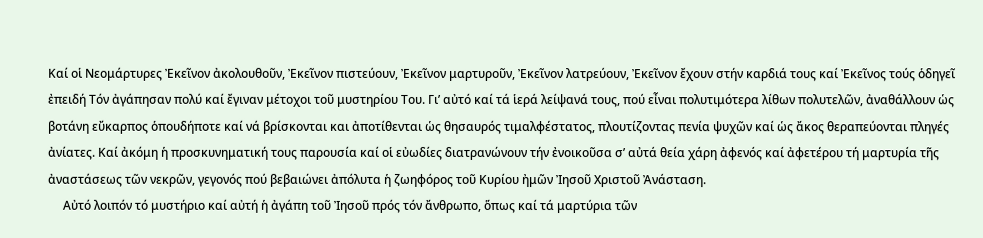Καί οἱ Νεομάρτυρες Ἐκεῖνον ἀκολουθοῦν, Ἐκεῖνον πιστεύουν, Ἐκεῖνον μαρτυροῦν, Ἐκεῖνον λατρεύουν, Ἐκεῖνον ἔχουν στήν καρδιά τους καί Ἐκεῖνος τούς ὁδηγεῖ ἐπειδή Τόν ἀγάπησαν πολύ καί ἔγιναν μέτοχοι τοῦ μυστηρίου Του. Γι’ αὐτό καί τά ἱερά λείψανά τους, πού εἶναι πολυτιμότερα λίθων πολυτελῶν, ἀναθάλλουν ὡς βοτάνη εὔκαρπος ὁπουδήποτε καί νά βρίσκονται και ἀποτίθενται ὡς θησαυρός τιμαλφέστατος, πλουτίζοντας πενία ψυχῶν καί ὡς ἄκος θεραπεύονται πληγές ἀνίατες. Καί ἀκόμη ἡ προσκυνηματική τους παρουσία καί οἱ εὐωδίες διατρανώνουν τήν ἐνοικοῦσα σ’ αὐτά θεία χάρη ἀφενός καί ἀφετέρου τή μαρτυρία τῆς ἀναστάσεως τῶν νεκρῶν, γεγονός πού βεβαιώνει ἀπόλυτα ἡ ζωηφόρος τοῦ Κυρίου ἠμῶν Ἰησοῦ Χριστοῦ Ἀνάσταση.
     Αὐτό λοιπόν τό μυστήριο καί αὐτή ἡ ἀγάπη τοῦ Ἰησοῦ πρός τόν ἄνθρωπο, ὅπως καί τά μαρτύρια τῶν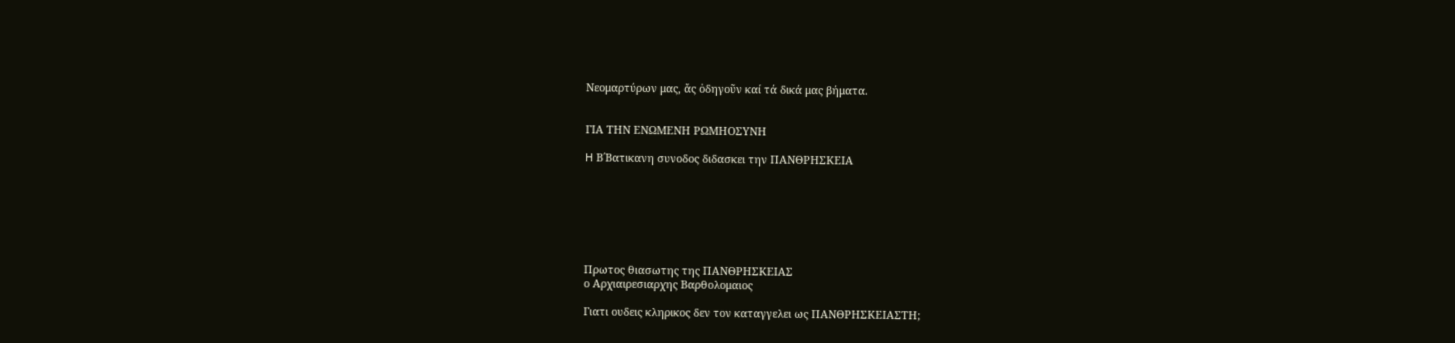Νεομαρτύρων μας, ἄς ὁδηγοῦν καί τά δικά μας βήματα.


ΓΙΑ ΤΗΝ ΕΝΩΜΕΝΗ ΡΩΜΗΟΣΥΝΗ

H Β΄Βατικανη συνοδος διδασκει την ΠΑΝΘΡΗΣΚΕΙΑ







Πρωτος θιασωτης της ΠΑΝΘΡΗΣΚΕΙΑΣ
ο Αρχιαιρεσιαρχης Βαρθολομαιος

Γιατι ουδεις κληρικος δεν τον καταγγελει ως ΠΑΝΘΡΗΣΚΕΙΑΣΤΗ;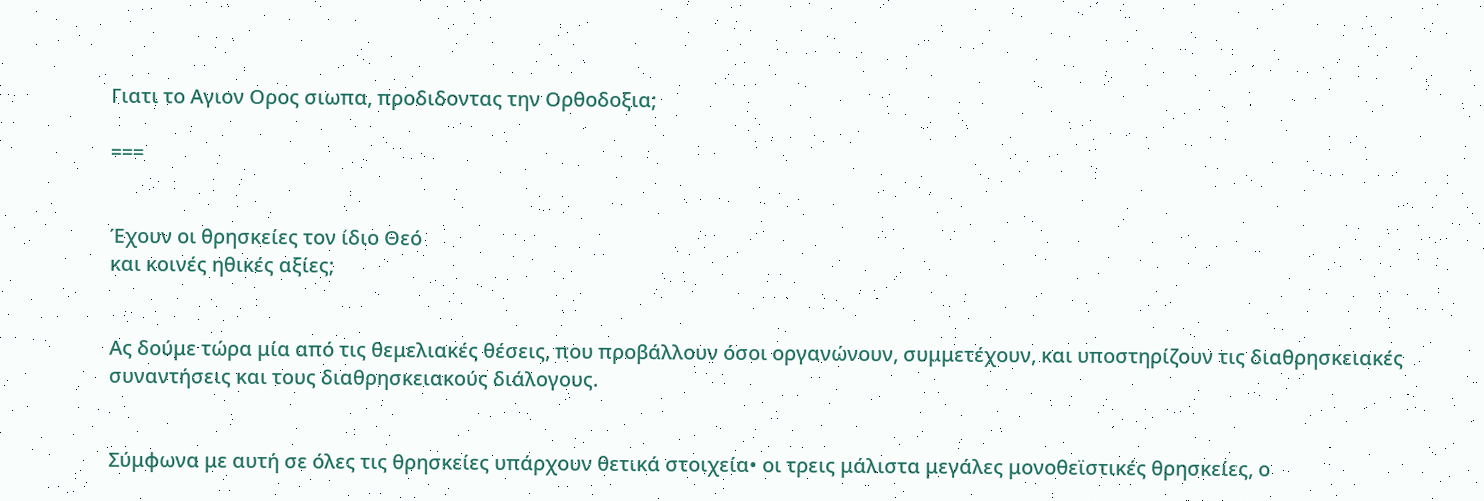Γιατι το Αγιον Ορος σιωπα, προδιδοντας την Ορθοδοξια;

===


Έχουν οι θρησκείες τον ίδιο Θεό
και κοινές ηθικές αξίες;


Ας δούμε τώρα μία από τις θεμελιακές θέσεις, που προβάλλουν όσοι οργανώνουν, συμμετέχουν, και υποστηρίζουν τις διαθρησκειακές συναντήσεις και τους διαθρησκειακούς διάλογους.


Σύμφωνα με αυτή σε όλες τις θρησκείες υπάρχουν θετικά στοιχεία• οι τρεις μάλιστα μεγάλες μονοθεϊστικές θρησκείες, ο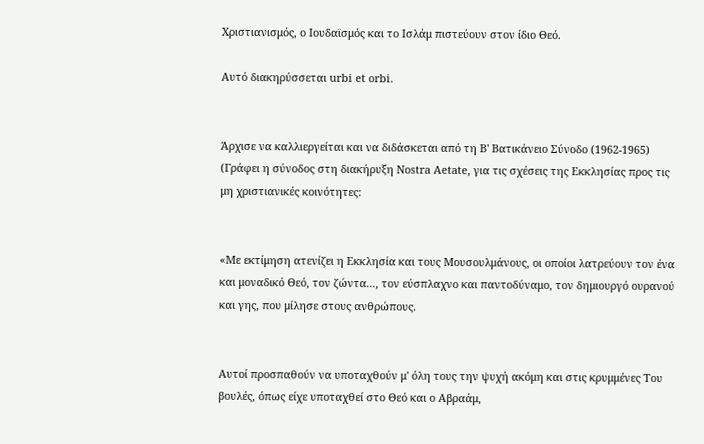Χριστιανισμός, ο Ιουδαϊσμός και το Ισλάμ πιστεύουν στον ίδιο Θεό.

Αυτό διακηρύσσεται urbi et orbi.


Άρχισε να καλλιεργείται και να διδάσκεται από τη Β' Βατικάνειο Σύνοδο (1962-1965) (Γράφει η σύνοδος στη διακήρυξη Nostra Aetate, για τις σχέσεις της Εκκλησίας προς τις μη χριστιανικές κοινότητες:


«Με εκτίμηση ατενίζει η Εκκλησία και τους Μουσουλμάνους, οι οποίοι λατρεύουν τον ένα και μοναδικό Θεό, τον ζώντα..., τον εύσπλαχνο και παντοδύναμο, τον δημιουργό ουρανού και γης, που μίλησε στους ανθρώπους.


Αυτοί προσπαθούν να υποταχθούν μ' όλη τους την ψυχή ακόμη και στις κρυμμένες Του βουλές, όπως είχε υποταχθεί στο Θεό και ο Αβραάμ,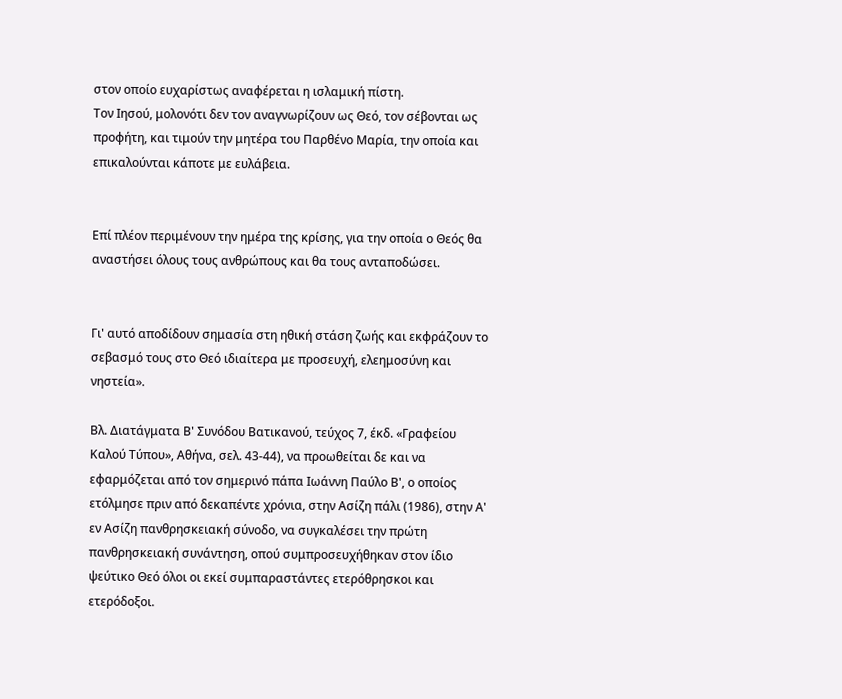στον οποίο ευχαρίστως αναφέρεται η ισλαμική πίστη.
Τον Ιησού, μολονότι δεν τον αναγνωρίζουν ως Θεό, τον σέβονται ως προφήτη, και τιμούν την μητέρα του Παρθένο Μαρία, την οποία και επικαλούνται κάποτε με ευλάβεια.


Επί πλέον περιμένουν την ημέρα της κρίσης, για την οποία ο Θεός θα αναστήσει όλους τους ανθρώπους και θα τους ανταποδώσει.


Γι' αυτό αποδίδουν σημασία στη ηθική στάση ζωής και εκφράζουν το σεβασμό τους στο Θεό ιδιαίτερα με προσευχή, ελεημοσύνη και νηστεία».

Βλ. Διατάγματα Β' Συνόδου Βατικανού, τεύχος 7, έκδ. «Γραφείου Καλού Τύπου», Αθήνα, σελ. 43-44), να προωθείται δε και να εφαρμόζεται από τον σημερινό πάπα Ιωάννη Παύλο Β', ο οποίος ετόλμησε πριν από δεκαπέντε χρόνια, στην Ασίζη πάλι (1986), στην Α' εν Ασίζη πανθρησκειακή σύνοδο, να συγκαλέσει την πρώτη πανθρησκειακή συνάντηση, οπού συμπροσευχήθηκαν στον ίδιο ψεύτικο Θεό όλοι οι εκεί συμπαραστάντες ετερόθρησκοι και ετερόδοξοι.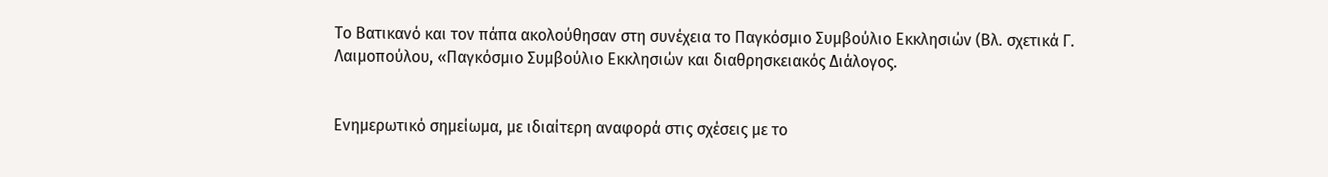Το Βατικανό και τον πάπα ακολούθησαν στη συνέχεια το Παγκόσμιο Συμβούλιο Εκκλησιών (Βλ. σχετικά Γ. Λαιμοπούλου, «Παγκόσμιο Συμβούλιο Εκκλησιών και διαθρησκειακός Διάλογος.


Ενημερωτικό σημείωμα, με ιδιαίτερη αναφορά στις σχέσεις με το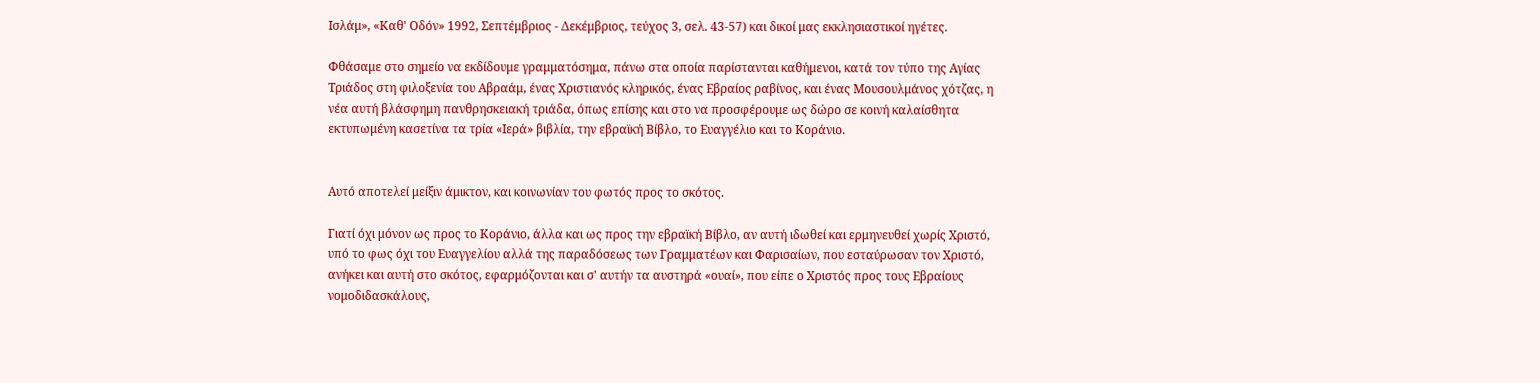Ισλάμ», «Καθ' Οδόν» 1992, Σεπτέμβριος - Δεκέμβριος, τεύχος 3, σελ. 43-57) και δικοί μας εκκλησιαστικοί ηγέτες.

Φθάσαμε στο σημείο να εκδίδουμε γραμματόσημα, πάνω στα οποία παρίστανται καθήμενοι, κατά τον τύπο της Αγίας Τριάδος στη φιλοξενία του Αβραάμ, ένας Χριστιανός κληρικός, ένας Εβραίος ραβίνος, και ένας Μουσουλμάνος χότζας, η νέα αυτή βλάσφημη πανθρησκειακή τριάδα, όπως επίσης και στο να προσφέρουμε ως δώρο σε κοινή καλαίσθητα εκτυπωμένη κασετίνα τα τρία «Ιερά» βιβλία, την εβραϊκή Βίβλο, το Ευαγγέλιο και το Κοράνιο.


Αυτό αποτελεί μείξιν άμικτον, και κοινωνίαν του φωτός προς το σκότος.

Γιατί όχι μόνον ως προς το Κοράνιο, άλλα και ως προς την εβραϊκή Βίβλο, αν αυτή ιδωθεί και ερμηνευθεί χωρίς Χριστό, υπό το φως όχι του Ευαγγελίου αλλά της παραδόσεως των Γραμματέων και Φαρισαίων, που εσταύρωσαν τον Χριστό, ανήκει και αυτή στο σκότος, εφαρμόζονται και σ' αυτήν τα αυστηρά «ουαί», που είπε ο Χριστός προς τους Εβραίους νομοδιδασκάλους,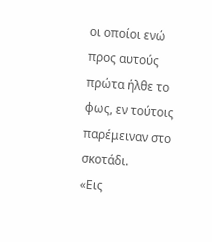οι οποίοι ενώ προς αυτούς πρώτα ήλθε το φως, εν τούτοις παρέμειναν στο σκοτάδι.
«Εις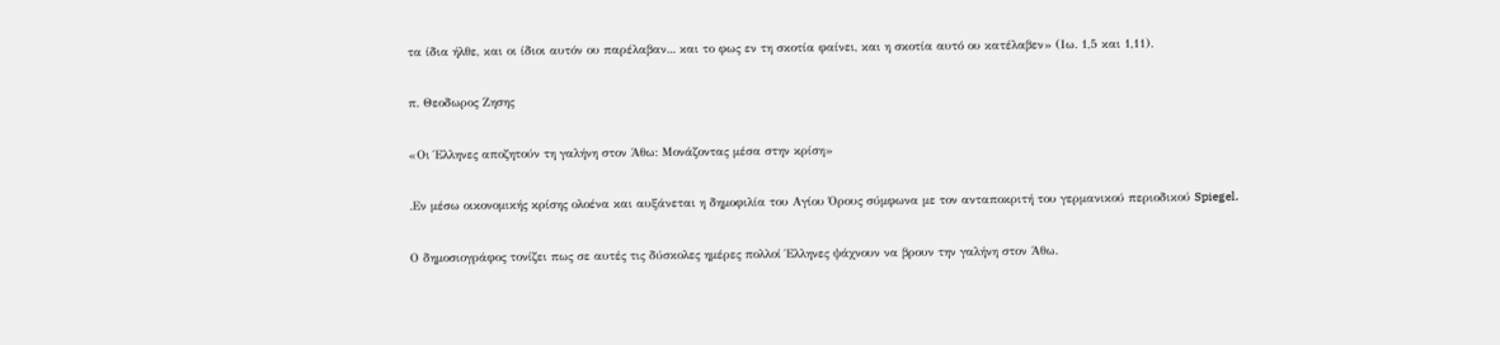τα ίδια ήλθε, και οι ίδιοι αυτόν ου παρέλαβαν... και το φως εν τη σκοτία φαίνει, και η σκοτία αυτό ου κατέλαβεν» (Ιω. 1,5 και 1,11).

π. Θεοδωρος Ζησης

«Οι Έλληνες αποζητούν τη γαλήνη στον Άθω: Μονάζοντας μέσα στην κρίση»

.Εν μέσω οικονομικής κρίσης ολοένα και αυξάνεται η δημοφιλία του Αγίου Όρους σύμφωνα με τον ανταποκριτή του γερμανικού περιοδικού Spiegel.

Ο δημοσιογράφος τονίζει πως σε αυτές τις δύσκολες ημέρες πολλοί Έλληνες ψάχνουν να βρουν την γαλήνη στον Άθω.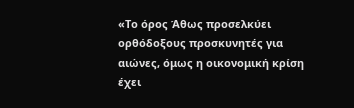«Το όρος Άθως προσελκύει ορθόδοξους προσκυνητές για αιώνες, όμως η οικονομική κρίση έχει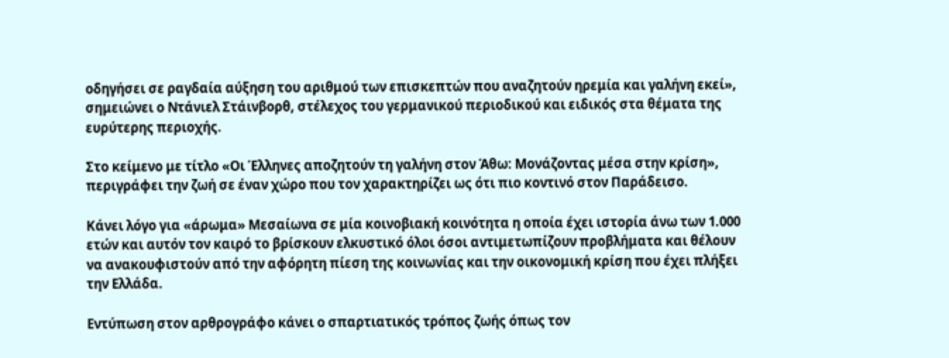οδηγήσει σε ραγδαία αύξηση του αριθμού των επισκεπτών που αναζητούν ηρεμία και γαλήνη εκεί», σημειώνει ο Ντάνιελ Στάινβορθ, στέλεχος του γερμανικού περιοδικού και ειδικός στα θέματα της ευρύτερης περιοχής.

Στο κείμενο με τίτλο «Οι Έλληνες αποζητούν τη γαλήνη στον Άθω: Μονάζοντας μέσα στην κρίση», περιγράφει την ζωή σε έναν χώρο που τον χαρακτηρίζει ως ότι πιο κοντινό στον Παράδεισο.

Κάνει λόγο για «άρωμα» Μεσαίωνα σε μία κοινοβιακή κοινότητα η οποία έχει ιστορία άνω των 1.000 ετών και αυτόν τον καιρό το βρίσκουν ελκυστικό όλοι όσοι αντιμετωπίζουν προβλήματα και θέλουν να ανακουφιστούν από την αφόρητη πίεση της κοινωνίας και την οικονομική κρίση που έχει πλήξει την Ελλάδα.

Εντύπωση στον αρθρογράφο κάνει ο σπαρτιατικός τρόπος ζωής όπως τον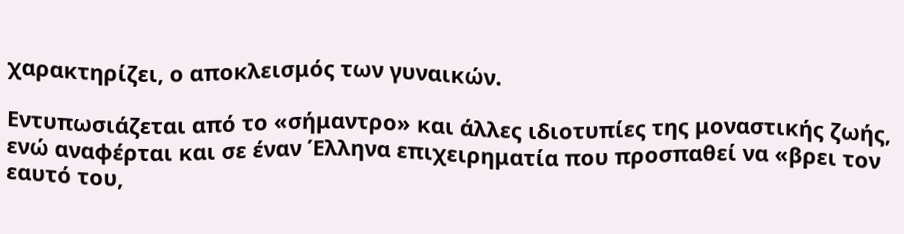χαρακτηρίζει, ο αποκλεισμός των γυναικών.

Εντυπωσιάζεται από το «σήμαντρο» και άλλες ιδιοτυπίες της μοναστικής ζωής, ενώ αναφέρται και σε έναν Έλληνα επιχειρηματία που προσπαθεί να «βρει τον εαυτό του,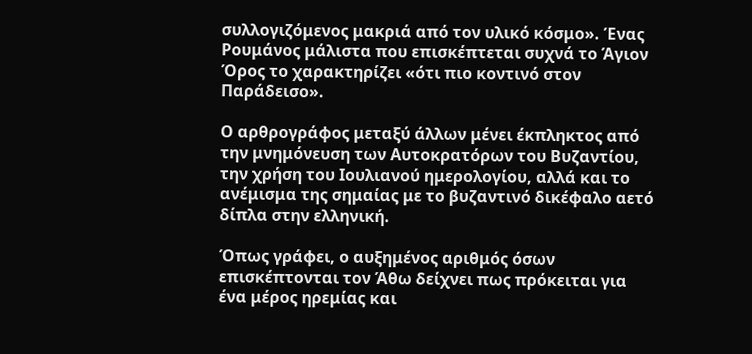συλλογιζόμενος μακριά από τον υλικό κόσμο». Ένας Ρουμάνος μάλιστα που επισκέπτεται συχνά το Άγιον Όρος το χαρακτηρίζει «ότι πιο κοντινό στον Παράδεισο».

Ο αρθρογράφος μεταξύ άλλων μένει έκπληκτος από την μνημόνευση των Αυτοκρατόρων του Βυζαντίου, την χρήση του Ιουλιανού ημερολογίου, αλλά και το ανέμισμα της σημαίας με το βυζαντινό δικέφαλο αετό δίπλα στην ελληνική.

Όπως γράφει, ο αυξημένος αριθμός όσων επισκέπτονται τον Άθω δείχνει πως πρόκειται για ένα μέρος ηρεμίας και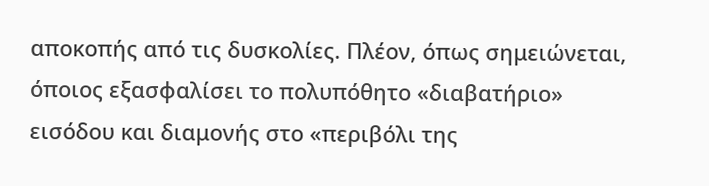αποκοπής από τις δυσκολίες. Πλέον, όπως σημειώνεται, όποιος εξασφαλίσει το πολυπόθητο «διαβατήριο» εισόδου και διαμονής στο «περιβόλι της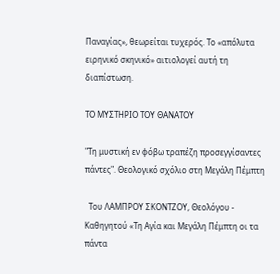Παναγίας», θεωρείται τυχερός. Το «απόλυτα ειρηνικό σκηνικό» αιτιολογεί αυτή τη διαπίστωση.

ΤΟ ΜΥΣΤΗΡΙΟ ΤΟΥ ΘΑΝΑΤΟΥ

"Τη μυστική εν φόβω τραπέζη προσεγγίσαντες πάντες". Θεολογικό σχόλιο στη Μεγάλη Πέμπτη

  Του ΛΑΜΠΡΟΥ ΣΚΟΝΤΖΟΥ, Θεολόγου - Καθηγητού «Τη Αγία και Μεγάλη Πέμπτη οι τα πάντα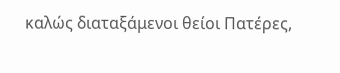καλώς διαταξάμενοι θείοι Πατέρες,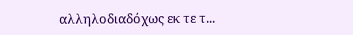αλληλοδιαδόχως εκ τε τ...